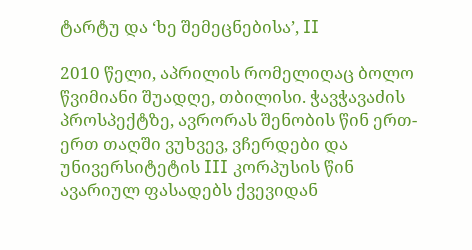ტარტუ და ‘ხე შემეცნებისა’, II

2010 წელი, აპრილის რომელიღაც ბოლო წვიმიანი შუადღე, თბილისი. ჭავჭავაძის პროსპექტზე, ავრორას შენობის წინ ერთ-ერთ თაღში ვუხვევ, ვჩერდები და უნივერსიტეტის III კორპუსის წინ ავარიულ ფასადებს ქვევიდან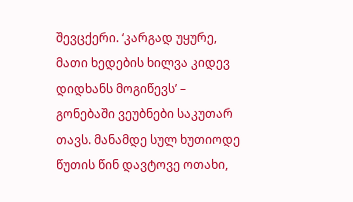შევცქერი. ‘კარგად უყურე, მათი ხედების ხილვა კიდევ დიდხანს მოგიწევს’ – გონებაში ვეუბნები საკუთარ თავს. მანამდე სულ ხუთიოდე წუთის წინ დავტოვე ოთახი,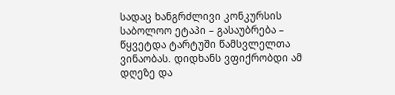სადაც ხანგრძლივი კონკურსის საბოლოო ეტაპი – გასაუბრება – წყვეტდა ტარტუში წამსვლელთა ვინაობას. დიდხანს ვფიქრობდი ამ დღეზე და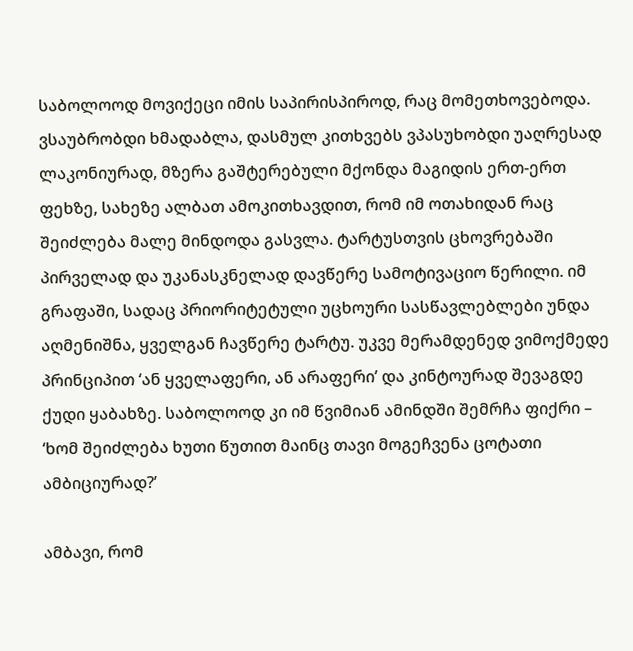საბოლოოდ მოვიქეცი იმის საპირისპიროდ, რაც მომეთხოვებოდა. ვსაუბრობდი ხმადაბლა, დასმულ კითხვებს ვპასუხობდი უაღრესად ლაკონიურად, მზერა გაშტერებული მქონდა მაგიდის ერთ-ერთ ფეხზე, სახეზე ალბათ ამოკითხავდით, რომ იმ ოთახიდან რაც შეიძლება მალე მინდოდა გასვლა. ტარტუსთვის ცხოვრებაში პირველად და უკანასკნელად დავწერე სამოტივაციო წერილი. იმ გრაფაში, სადაც პრიორიტეტული უცხოური სასწავლებლები უნდა აღმენიშნა, ყველგან ჩავწერე ტარტუ. უკვე მერამდენედ ვიმოქმედე პრინციპით ‘ან ყველაფერი, ან არაფერი’ და კინტოურად შევაგდე ქუდი ყაბახზე. საბოლოოდ კი იმ წვიმიან ამინდში შემრჩა ფიქრი – ‘ხომ შეიძლება ხუთი წუთით მაინც თავი მოგეჩვენა ცოტათი ამბიციურად?’

ამბავი, რომ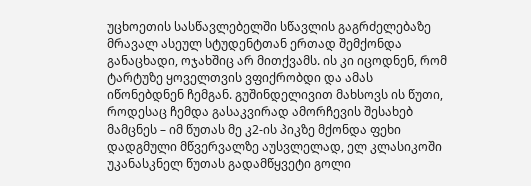უცხოეთის სასწავლებელში სწავლის გაგრძელებაზე მრავალ ასეულ სტუდენტთან ერთად შემქონდა განაცხადი, ოჯახშიც არ მითქვამს. ის კი იცოდნენ, რომ ტარტუზე ყოველთვის ვფიქრობდი და ამას იწონებდნენ ჩემგან. გუშინდელივით მახსოვს ის წუთი, როდესაც ჩემდა გასაკვირად ამორჩევის შესახებ მამცნეს – იმ წუთას მე კ2-ის პიკზე მქონდა ფეხი დადგმული მწვერვალზე აუსვლელად, ელ კლასიკოში უკანასკნელ წუთას გადამწყვეტი გოლი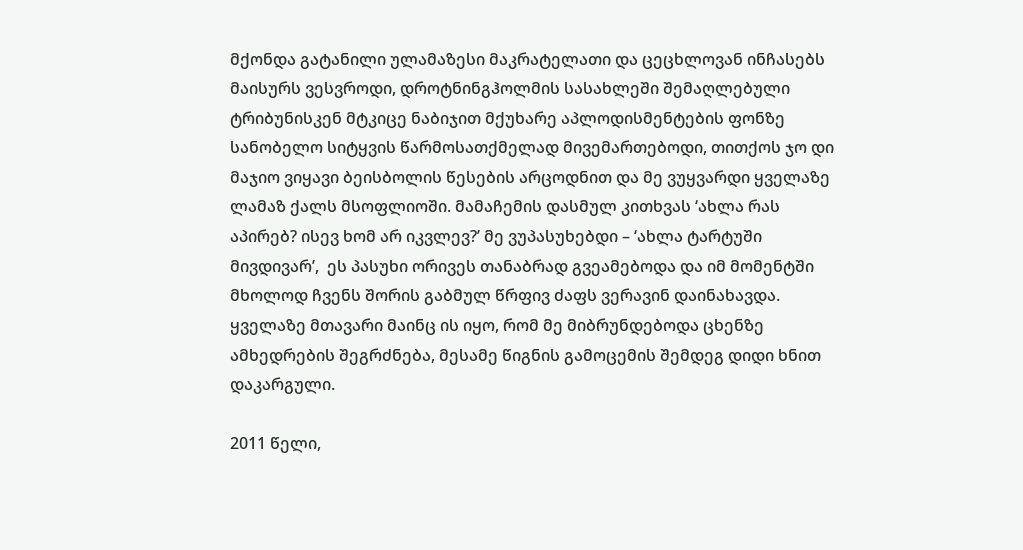მქონდა გატანილი ულამაზესი მაკრატელათი და ცეცხლოვან ინჩასებს მაისურს ვესვროდი, დროტნინგჰოლმის სასახლეში შემაღლებული ტრიბუნისკენ მტკიცე ნაბიჯით მქუხარე აპლოდისმენტების ფონზე სანობელო სიტყვის წარმოსათქმელად მივემართებოდი, თითქოს ჯო დი მაჯიო ვიყავი ბეისბოლის წესების არცოდნით და მე ვუყვარდი ყველაზე ლამაზ ქალს მსოფლიოში. მამაჩემის დასმულ კითხვას ‘ახლა რას აპირებ? ისევ ხომ არ იკვლევ?’ მე ვუპასუხებდი – ‘ახლა ტარტუში მივდივარ’,  ეს პასუხი ორივეს თანაბრად გვეამებოდა და იმ მომენტში მხოლოდ ჩვენს შორის გაბმულ წრფივ ძაფს ვერავინ დაინახავდა. ყველაზე მთავარი მაინც ის იყო, რომ მე მიბრუნდებოდა ცხენზე ამხედრების შეგრძნება, მესამე წიგნის გამოცემის შემდეგ დიდი ხნით დაკარგული.

2011 წელი,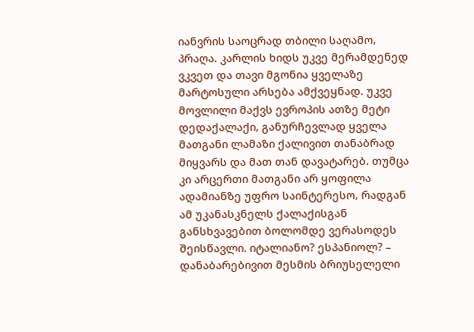იანვრის საოცრად თბილი საღამო, პრაღა. კარლის ხიდს უკვე მერამდენედ ვკვეთ და თავი მგონია ყველაზე მარტოსული არსება ამქვეყნად. უკვე მოვლილი მაქვს ევროპის ათზე მეტი დედაქალაქი, განურჩევლად ყველა მათგანი ლამაზი ქალივით თანაბრად მიყვარს და მათ თან დავატარებ. თუმცა კი არცერთი მათგანი არ ყოფილა ადამიანზე უფრო საინტერესო, რადგან ამ უკანასკნელს ქალაქისგან განსხვავებით ბოლომდე ვერასოდეს შეისწავლი. იტალიანო? ესპანიოლ? – დანაბარებივით მესმის ბრიუსელელი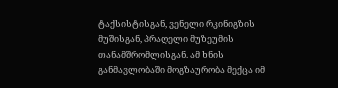ტაქსისტისგან, ვენელი რკინიგზის მუშისგან, პრაღელი მუზეუმის თანამშრომლისგან. ამ ხნის განმავლობაში მოგზაურობა მექცა იმ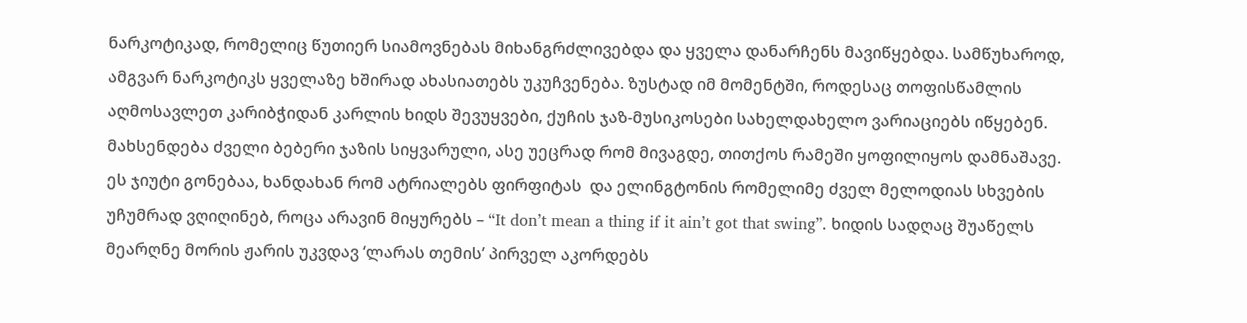ნარკოტიკად, რომელიც წუთიერ სიამოვნებას მიხანგრძლივებდა და ყველა დანარჩენს მავიწყებდა. სამწუხაროდ, ამგვარ ნარკოტიკს ყველაზე ხშირად ახასიათებს უკუჩვენება. ზუსტად იმ მომენტში, როდესაც თოფისწამლის აღმოსავლეთ კარიბჭიდან კარლის ხიდს შევუყვები, ქუჩის ჯაზ-მუსიკოსები სახელდახელო ვარიაციებს იწყებენ. მახსენდება ძველი ბებერი ჯაზის სიყვარული, ასე უეცრად რომ მივაგდე, თითქოს რამეში ყოფილიყოს დამნაშავე. ეს ჯიუტი გონებაა, ხანდახან რომ ატრიალებს ფირფიტას  და ელინგტონის რომელიმე ძველ მელოდიას სხვების უჩუმრად ვღიღინებ, როცა არავინ მიყურებს – “It don’t mean a thing if it ain’t got that swing”. ხიდის სადღაც შუაწელს მეარღნე მორის ჟარის უკვდავ ‘ლარას თემის’ პირველ აკორდებს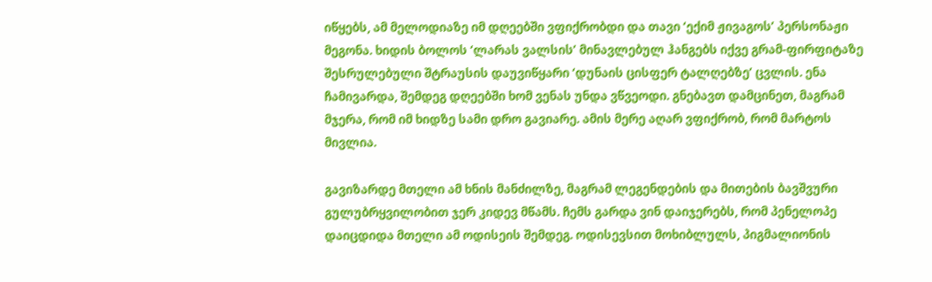იწყებს, ამ მელოდიაზე იმ დღეებში ვფიქრობდი და თავი ‘ექიმ ჟივაგოს’ პერსონაჟი მეგონა. ხიდის ბოლოს ‘ლარას ვალსის’ მინავლებულ ჰანგებს იქვე გრამ-ფირფიტაზე შესრულებული შტრაუსის დაუვიწყარი ‘დუნაის ცისფერ ტალღებზე’ ცვლის. ენა ჩამივარდა, შემდეგ დღეებში ხომ ვენას უნდა ვწვეოდი. გნებავთ დამცინეთ, მაგრამ მჯერა, რომ იმ ხიდზე სამი დრო გავიარე. ამის მერე აღარ ვფიქრობ, რომ მარტოს მივლია.

გავიზარდე მთელი ამ ხნის მანძილზე, მაგრამ ლეგენდების და მითების ბავშვური გულუბრყვილობით ჯერ კიდევ მწამს. ჩემს გარდა ვინ დაიჯერებს, რომ პენელოპე დაიცდიდა მთელი ამ ოდისეის შემდეგ. ოდისევსით მოხიბლულს, პიგმალიონის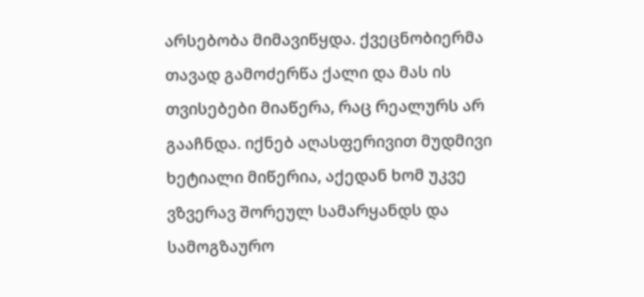არსებობა მიმავიწყდა. ქვეცნობიერმა თავად გამოძერწა ქალი და მას ის თვისებები მიაწერა, რაც რეალურს არ გააჩნდა. იქნებ აღასფერივით მუდმივი ხეტიალი მიწერია, აქედან ხომ უკვე ვზვერავ შორეულ სამარყანდს და სამოგზაურო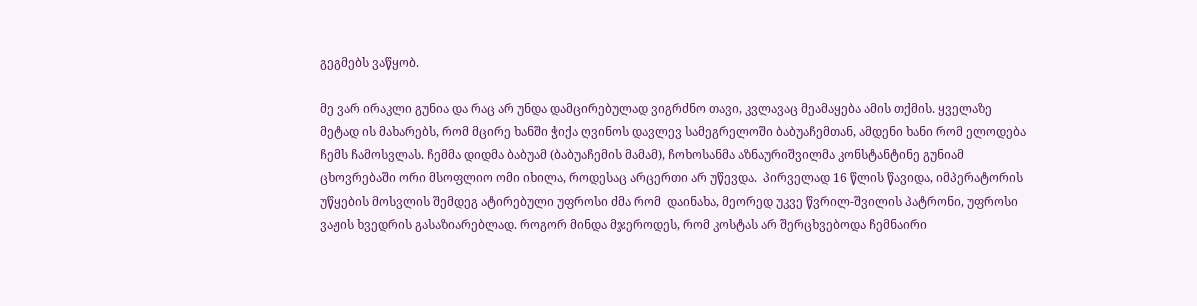გეგმებს ვაწყობ.

მე ვარ ირაკლი გუნია და რაც არ უნდა დამცირებულად ვიგრძნო თავი, კვლავაც მეამაყება ამის თქმის. ყველაზე მეტად ის მახარებს, რომ მცირე ხანში ჭიქა ღვინოს დავლევ სამეგრელოში ბაბუაჩემთან, ამდენი ხანი რომ ელოდება ჩემს ჩამოსვლას. ჩემმა დიდმა ბაბუამ (ბაბუაჩემის მამამ), ჩოხოსანმა აზნაურიშვილმა კონსტანტინე გუნიამ ცხოვრებაში ორი მსოფლიო ომი იხილა, როდესაც არცერთი არ უწევდა.  პირველად 16 წლის წავიდა, იმპერატორის უწყების მოსვლის შემდეგ ატირებული უფროსი ძმა რომ  დაინახა, მეორედ უკვე წვრილ-შვილის პატრონი, უფროსი ვაჟის ხვედრის გასაზიარებლად. როგორ მინდა მჯეროდეს, რომ კოსტას არ შერცხვებოდა ჩემნაირი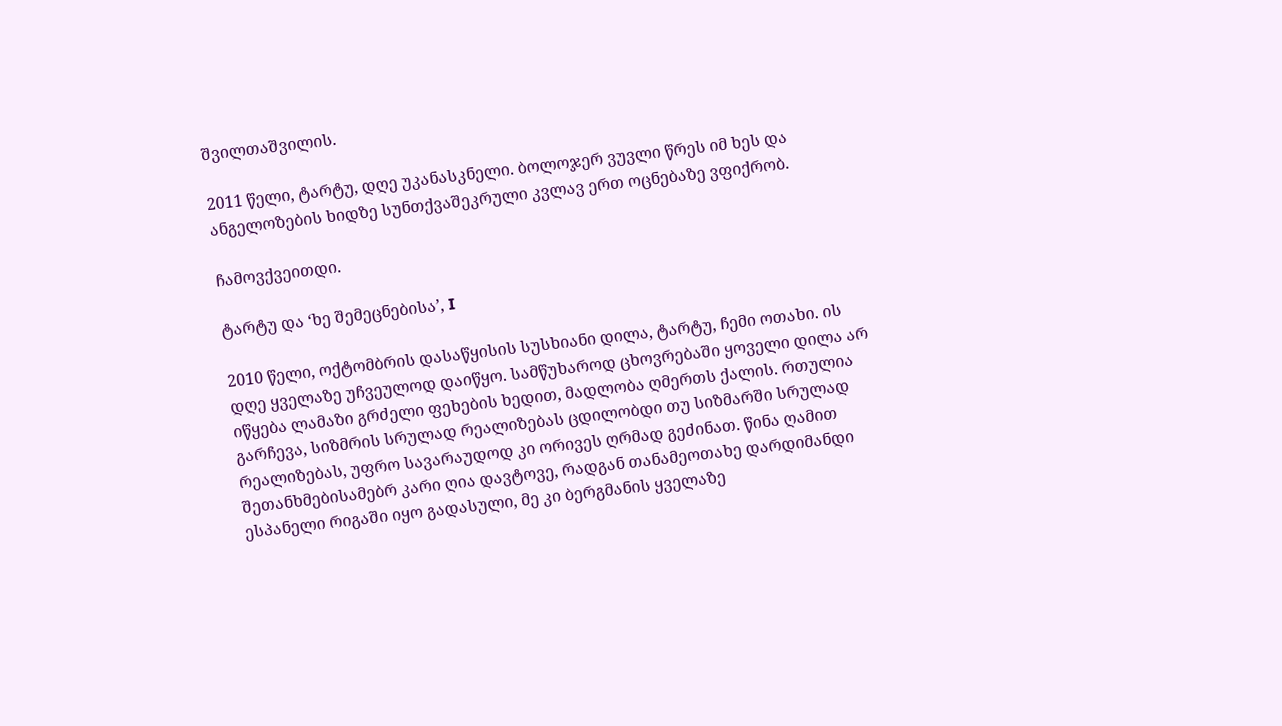შვილთაშვილის.

2011 წელი, ტარტუ, დღე უკანასკნელი. ბოლოჯერ ვუვლი წრეს იმ ხეს და ანგელოზების ხიდზე სუნთქვაშეკრული კვლავ ერთ ოცნებაზე ვფიქრობ.

ჩამოვქვეითდი.

ტარტუ და ‘ხე შემეცნებისა’, I

2010 წელი, ოქტომბრის დასაწყისის სუსხიანი დილა, ტარტუ, ჩემი ოთახი. ის დღე ყველაზე უჩვეულოდ დაიწყო. სამწუხაროდ ცხოვრებაში ყოველი დილა არ იწყება ლამაზი გრძელი ფეხების ხედით, მადლობა ღმერთს ქალის. რთულია გარჩევა, სიზმრის სრულად რეალიზებას ცდილობდი თუ სიზმარში სრულად რეალიზებას, უფრო სავარაუდოდ კი ორივეს ღრმად გეძინათ. წინა ღამით შეთანხმებისამებრ კარი ღია დავტოვე, რადგან თანამეოთახე დარდიმანდი ესპანელი რიგაში იყო გადასული, მე კი ბერგმანის ყველაზე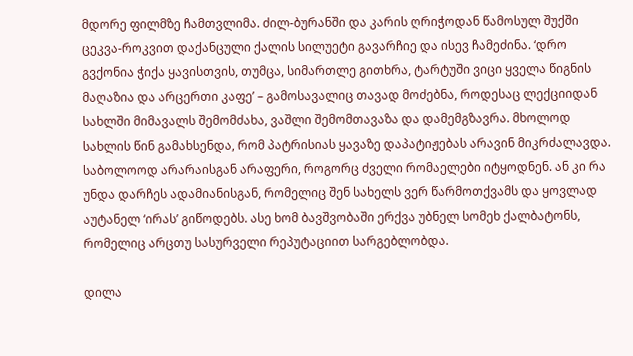მდორე ფილმზე ჩამთვლიმა. ძილ-ბურანში და კარის ღრიჭოდან წამოსულ შუქში ცეკვა-როკვით დაქანცული ქალის სილუეტი გავარჩიე და ისევ ჩამეძინა. ‘დრო გვქონია ჭიქა ყავისთვის, თუმცა, სიმართლე გითხრა, ტარტუში ვიცი ყველა წიგნის მაღაზია და არცერთი კაფე’ – გამოსავალიც თავად მოძებნა, როდესაც ლექციიდან სახლში მიმავალს შემომძახა, ვაშლი შემომთავაზა და დამემგზავრა. მხოლოდ სახლის წინ გამახსენდა, რომ პატრისიას ყავაზე დაპატიჟებას არავინ მიკრძალავდა. საბოლოოდ არარაისგან არაფერი, როგორც ძველი რომაელები იტყოდნენ. ან კი რა უნდა დარჩეს ადამიანისგან, რომელიც შენ სახელს ვერ წარმოთქვამს და ყოვლად აუტანელ ‘ირას’ გიწოდებს. ასე ხომ ბავშვობაში ერქვა უბნელ სომეხ ქალბატონს, რომელიც არცთუ სასურველი რეპუტაციით სარგებლობდა.

დილა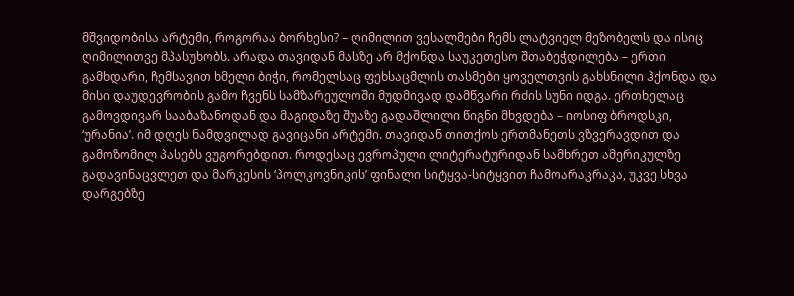მშვიდობისა არტემი, როგორაა ბორხესი? – ღიმილით ვესალმები ჩემს ლატვიელ მეზობელს და ისიც ღიმილითვე მპასუხობს. არადა თავიდან მასზე არ მქონდა საუკეთესო შთაბეჭდილება – ერთი გამხდარი, ჩემსავით ხმელი ბიჭი, რომელსაც ფეხსაცმლის თასმები ყოველთვის გახსნილი ჰქონდა და მისი დაუდევრობის გამო ჩვენს სამზარეულოში მუდმივად დამწვარი რძის სუნი იდგა. ერთხელაც გამოვდივარ სააბაზანოდან და მაგიდაზე შუაზე გადაშლილი წიგნი მხვდება – იოსიფ ბროდსკი, ‘ურანია’. იმ დღეს ნამდვილად გავიცანი არტემი. თავიდან თითქოს ერთმანეთს ვზვერავდით და გამოზომილ პასებს ვუგორებდით. როდესაც ევროპული ლიტერატურიდან სამხრეთ ამერიკულზე გადავინაცვლეთ და მარკესის ‘პოლკოვნიკის’ ფინალი სიტყვა-სიტყვით ჩამოარაკრაკა, უკვე სხვა დარგებზე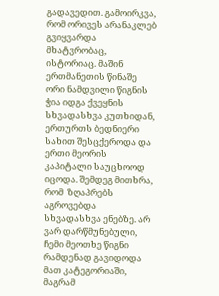გადავედით. გამოირკვა, რომ ორივეს არანაკლებ გვიყვარდა მხატვრობაც, ისტორიაც. მაშინ ერთმანეთის წინაშე ორი ნამდვილი წიგნის ჭია იდგა ქვეყნის სხვადასხვა კუთხიდან, ერთურთს ბედნიერი სახით შესცქეროდა და ერთი მეორის კაპიტალი საუცხოოდ იცოდა. შემდეგ მითხრა, რომ  ზღაპრებს აგროვებდა სხვადასხვა ენებზე. არ ვარ დარწმუნებული, ჩემი მეოთხე წიგნი რამდენად გავიდოდა მათ კატეგორიაში, მაგრამ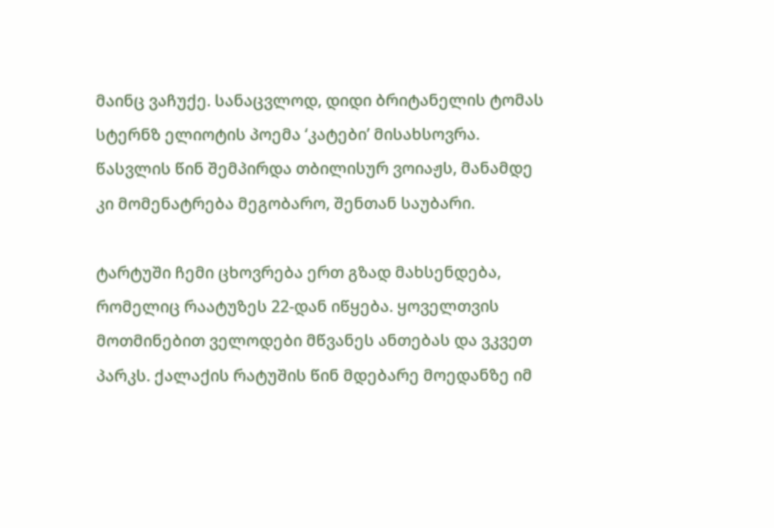მაინც ვაჩუქე. სანაცვლოდ, დიდი ბრიტანელის ტომას სტერნზ ელიოტის პოემა ‘კატები’ მისახსოვრა. წასვლის წინ შემპირდა თბილისურ ვოიაჟს, მანამდე კი მომენატრება მეგობარო, შენთან საუბარი.

ტარტუში ჩემი ცხოვრება ერთ გზად მახსენდება, რომელიც რაატუზეს 22-დან იწყება. ყოველთვის მოთმინებით ველოდები მწვანეს ანთებას და ვკვეთ პარკს. ქალაქის რატუშის წინ მდებარე მოედანზე იმ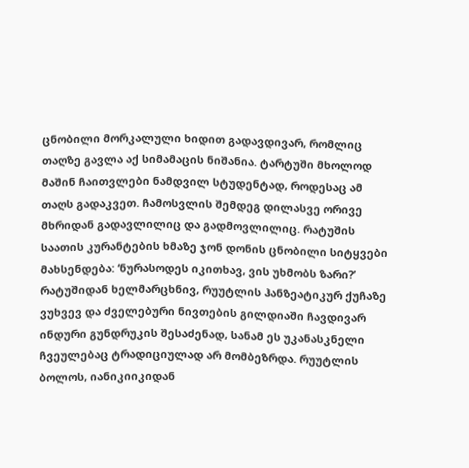ცნობილი მორკალული ხიდით გადავდივარ, რომლიც თაღზე გავლა აქ სიმამაცის ნიშანია. ტარტუში მხოლოდ მაშინ ჩაითვლები ნამდვილ სტუდენტად, როდესაც ამ თაღს გადაკვეთ. ჩამოსვლის შემდეგ დილასვე ორივე მხრიდან გადავლილიც და გადმოვლილიც. რატუშის საათის კურანტების ხმაზე ჯონ დონის ცნობილი სიტყვები მახსენდება: ‘ნურასოდეს იკითხავ, ვის უხმობს ზარი?’ რატუშიდან ხელმარცხნივ, რუუტლის ჰანზეატიკურ ქუჩაზე ვუხვევ და ძველებური ნივთების გილდიაში ჩავდივარ ინდური გუნდრუკის შესაძენად, სანამ ეს უკანასკნელი ჩვეულებაც ტრადიციულად არ მომბეზრდა. რუუტლის ბოლოს, იანიკიიკიდან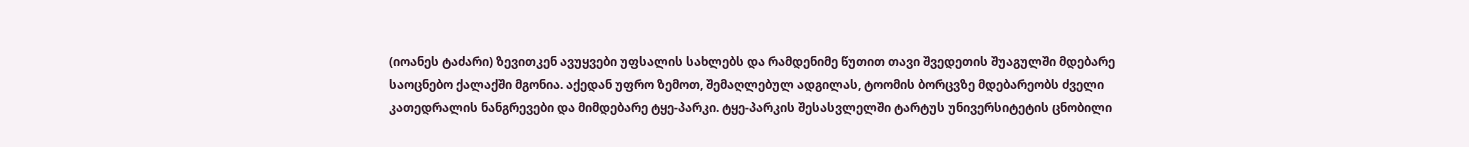(იოანეს ტაძარი) ზევითკენ ავუყვები უფსალის სახლებს და რამდენიმე წუთით თავი შვედეთის შუაგულში მდებარე საოცნებო ქალაქში მგონია. აქედან უფრო ზემოთ, შემაღლებულ ადგილას, ტოომის ბორცვზე მდებარეობს ძველი კათედრალის ნანგრევები და მიმდებარე ტყე-პარკი. ტყე-პარკის შესასვლელში ტარტუს უნივერსიტეტის ცნობილი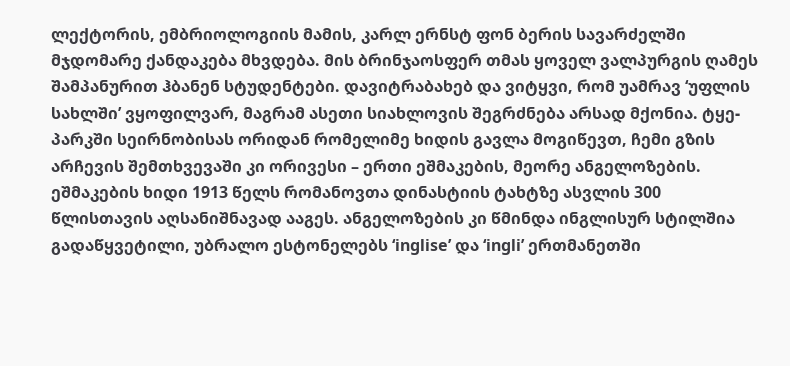ლექტორის, ემბრიოლოგიის მამის, კარლ ერნსტ ფონ ბერის სავარძელში მჯდომარე ქანდაკება მხვდება. მის ბრინჯაოსფერ თმას ყოველ ვალპურგის ღამეს შამპანურით ჰბანენ სტუდენტები. დავიტრაბახებ და ვიტყვი, რომ უამრავ ‘უფლის სახლში’ ვყოფილვარ, მაგრამ ასეთი სიახლოვის შეგრძნება არსად მქონია. ტყე-პარკში სეირნობისას ორიდან რომელიმე ხიდის გავლა მოგიწევთ, ჩემი გზის არჩევის შემთხვევაში კი ორივესი – ერთი ეშმაკების, მეორე ანგელოზების. ეშმაკების ხიდი 1913 წელს რომანოვთა დინასტიის ტახტზე ასვლის 300 წლისთავის აღსანიშნავად ააგეს. ანგელოზების კი წმინდა ინგლისურ სტილშია გადაწყვეტილი, უბრალო ესტონელებს ‘inglise’ და ‘ingli’ ერთმანეთში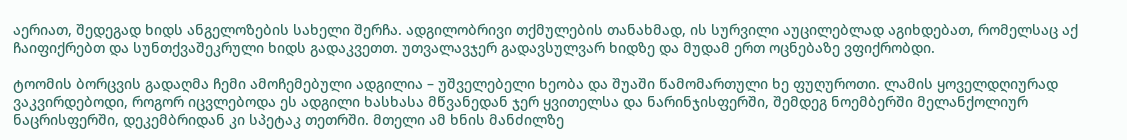აერიათ, შედეგად ხიდს ანგელოზების სახელი შერჩა. ადგილობრივი თქმულების თანახმად, ის სურვილი აუცილებლად აგიხდებათ, რომელსაც აქ ჩაიფიქრებთ და სუნთქვაშეკრული ხიდს გადაკვეთთ. უთვალავჯერ გადავსულვარ ხიდზე და მუდამ ერთ ოცნებაზე ვფიქრობდი.

ტოომის ბორცვის გადაღმა ჩემი ამოჩემებული ადგილია – უშველებელი ხეობა და შუაში წამომართული ხე ფუღუროთი. ლამის ყოველდღიურად ვაკვირდებოდი, როგორ იცვლებოდა ეს ადგილი ხასხასა მწვანედან ჯერ ყვითელსა და ნარინჯისფერში, შემდეგ ნოემბერში მელანქოლიურ ნაცრისფერში, დეკემბრიდან კი სპეტაკ თეთრში. მთელი ამ ხნის მანძილზე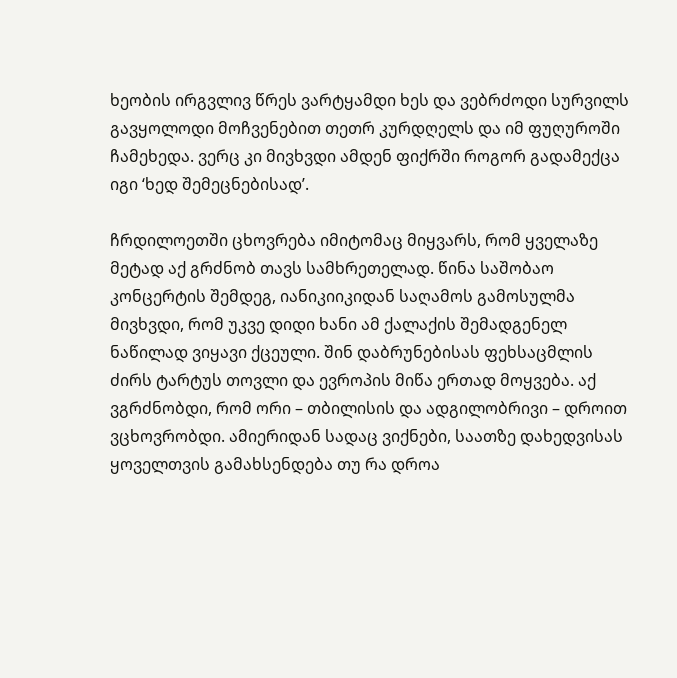ხეობის ირგვლივ წრეს ვარტყამდი ხეს და ვებრძოდი სურვილს გავყოლოდი მოჩვენებით თეთრ კურდღელს და იმ ფუღუროში ჩამეხედა. ვერც კი მივხვდი ამდენ ფიქრში როგორ გადამექცა იგი ‘ხედ შემეცნებისად’.

ჩრდილოეთში ცხოვრება იმიტომაც მიყვარს, რომ ყველაზე მეტად აქ გრძნობ თავს სამხრეთელად. წინა საშობაო კონცერტის შემდეგ, იანიკიიკიდან საღამოს გამოსულმა მივხვდი, რომ უკვე დიდი ხანი ამ ქალაქის შემადგენელ ნაწილად ვიყავი ქცეული. შინ დაბრუნებისას ფეხსაცმლის ძირს ტარტუს თოვლი და ევროპის მიწა ერთად მოყვება. აქ ვგრძნობდი, რომ ორი – თბილისის და ადგილობრივი – დროით ვცხოვრობდი. ამიერიდან სადაც ვიქნები, საათზე დახედვისას ყოველთვის გამახსენდება თუ რა დროა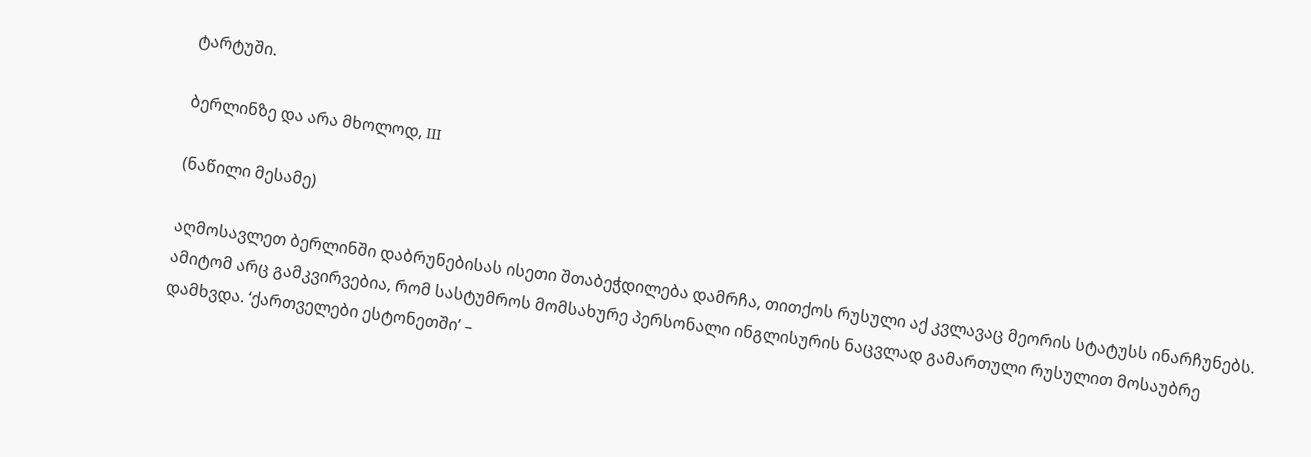ტარტუში.

ბერლინზე და არა მხოლოდ, III

(ნაწილი მესამე)

აღმოსავლეთ ბერლინში დაბრუნებისას ისეთი შთაბეჭდილება დამრჩა, თითქოს რუსული აქ კვლავაც მეორის სტატუსს ინარჩუნებს. ამიტომ არც გამკვირვებია, რომ სასტუმროს მომსახურე პერსონალი ინგლისურის ნაცვლად გამართული რუსულით მოსაუბრე დამხვდა. ‘ქართველები ესტონეთში’ –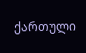ქართული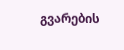გვარების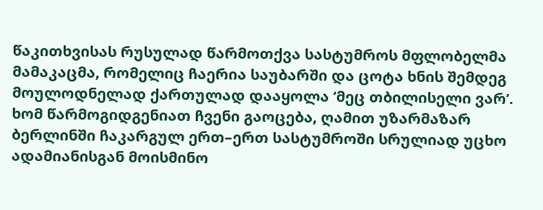წაკითხვისას რუსულად წარმოთქვა სასტუმროს მფლობელმა მამაკაცმა, რომელიც ჩაერია საუბარში და ცოტა ხნის შემდეგ მოულოდნელად ქართულად დააყოლა ‘მეც თბილისელი ვარ’. ხომ წარმოგიდგენიათ ჩვენი გაოცება, ღამით უზარმაზარ ბერლინში ჩაკარგულ ერთ–ერთ სასტუმროში სრულიად უცხო ადამიანისგან მოისმინო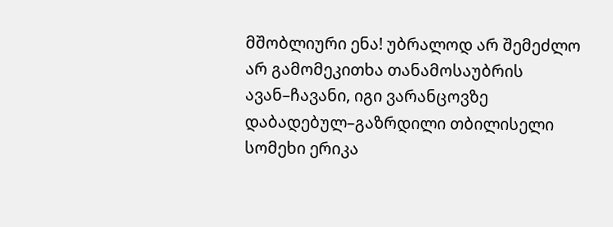მშობლიური ენა! უბრალოდ არ შემეძლო არ გამომეკითხა თანამოსაუბრის ავან–ჩავანი, იგი ვარანცოვზე დაბადებულ–გაზრდილი თბილისელი სომეხი ერიკა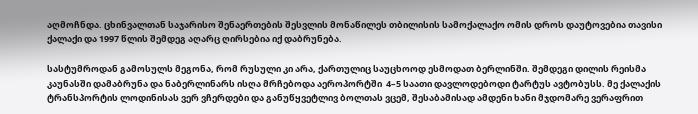აღმოჩნდა. ცხინვალთან საჯარისო შენაერთების შესვლის მონაწილეს თბილისის სამოქალაქო ომის დროს დაუტოვებია თავისი ქალაქი და 1997 წლის შემდეგ აღარც ღირსებია იქ დაბრუნება.

სასტუმროდან გამოსულს მეგონა, რომ რუსული კი არა, ქართულიც საუცხოოდ ესმოდათ ბერლინში. შემდეგი დილის რეისმა კაუნასში დამაბრუნა და ნაბერლინარს ისღა მრჩებოდა აეროპორტში  4–5 საათი დავლოდებოდი ტარტუს ავტობუსს. მე ქალაქის ტრანსპორტის ლოდინისას ვერ ვჩერდები და განუწყვეტლივ ბოლთას ვცემ, შესაბამისად ამდენი ხანი მჯდომარე ვერაფრით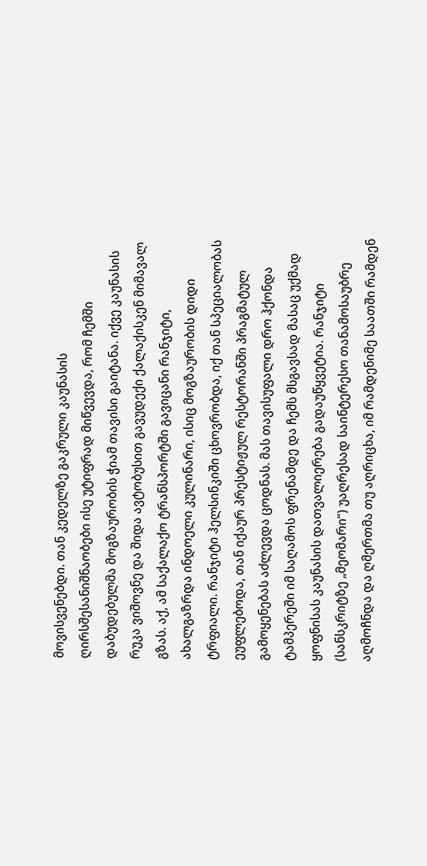მოვისვენებდი. თან კედელზე გაკრული კაუნასის ღირსშესანიშნაობები ისე უტიფრად მიწვევდა, რომ ჩემში დაბუდებულმა მოგზაურობის ჭიამ თავისი გაიტანა. იქვე კაუნასის რუკა ვიშოვნე და შიდა ავტობუსით გავუდექი ქალაქისკენ მიმავალ გზას. აქ, ამ საქალაქო ტრანსპორტში გავიცანი რანჯიტი, ახალგაზრდა ინდოელი კულინარი, ისიც მოგზაურობის დიდი ტრფიალი. რანჯიტი ჰელსინკიში ცხოვრობდა, იქ თან სპეციალობას ეუფლებოდა, თან იქაურ პრესტიჟულ რესტორანში პრაგმატულ გამოყენებას აძლევდა ცოდნას. მას თავისუფალი დრო ჰქონდა ტამპერეში იმ საღამოს ფრენამდე და ჩემს მსგავსად მასაც უქმად ყოფნისას კაუნასის დათვალიერება გადაუწყვეტია. რანჯიტი (სანსკრიტზე „მეომარი“) უაღრესად საინტერესო თანამოსაუბრე აღმოჩნდა და ღმერთმა თუ აღრიცხა, იმ რამდენიმე საათში რამდენ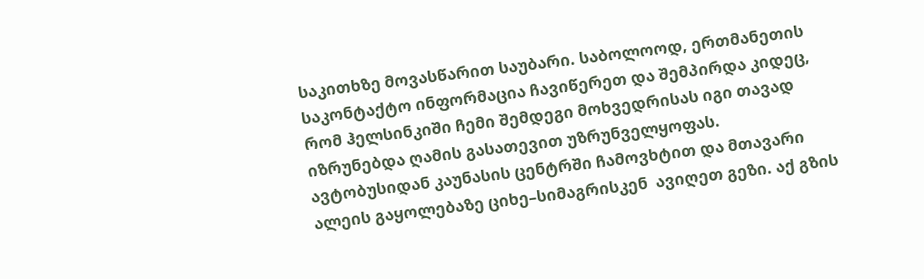საკითხზე მოვასწარით საუბარი. საბოლოოდ, ერთმანეთის საკონტაქტო ინფორმაცია ჩავიწერეთ და შემპირდა კიდეც, რომ ჰელსინკიში ჩემი შემდეგი მოხვედრისას იგი თავად იზრუნებდა ღამის გასათევით უზრუნველყოფას. ავტობუსიდან კაუნასის ცენტრში ჩამოვხტით და მთავარი ალეის გაყოლებაზე ციხე–სიმაგრისკენ  ავიღეთ გეზი. აქ გზის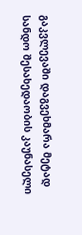გაკვლევაში დაგვეხმარა მეტად სანდო შესახედაობის კაუნასელი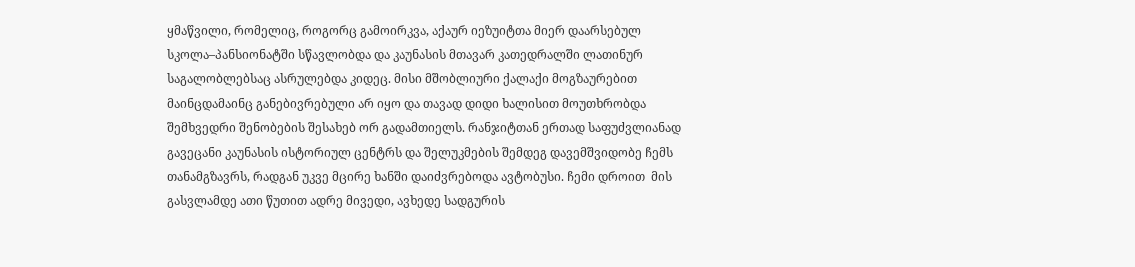ყმაწვილი, რომელიც, როგორც გამოირკვა, აქაურ იეზუიტთა მიერ დაარსებულ სკოლა–პანსიონატში სწავლობდა და კაუნასის მთავარ კათედრალში ლათინურ საგალობლებსაც ასრულებდა კიდეც. მისი მშობლიური ქალაქი მოგზაურებით მაინცდამაინც განებივრებული არ იყო და თავად დიდი ხალისით მოუთხრობდა შემხვედრი შენობების შესახებ ორ გადამთიელს. რანჯიტთან ერთად საფუძვლიანად გავეცანი კაუნასის ისტორიულ ცენტრს და შელუკმების შემდეგ დავემშვიდობე ჩემს თანამგზავრს, რადგან უკვე მცირე ხანში დაიძვრებოდა ავტობუსი. ჩემი დროით  მის გასვლამდე ათი წუთით ადრე მივედი, ავხედე სადგურის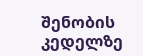შენობის კედელზე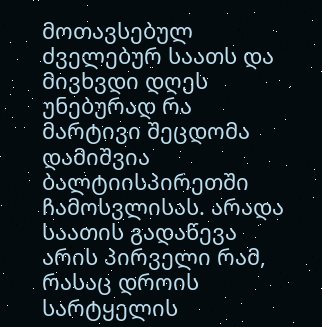მოთავსებულ ძველებურ საათს და მივხვდი დღეს უნებურად რა მარტივი შეცდომა დამიშვია ბალტიისპირეთში ჩამოსვლისას. არადა საათის გადაწევა არის პირველი რამ, რასაც დროის სარტყელის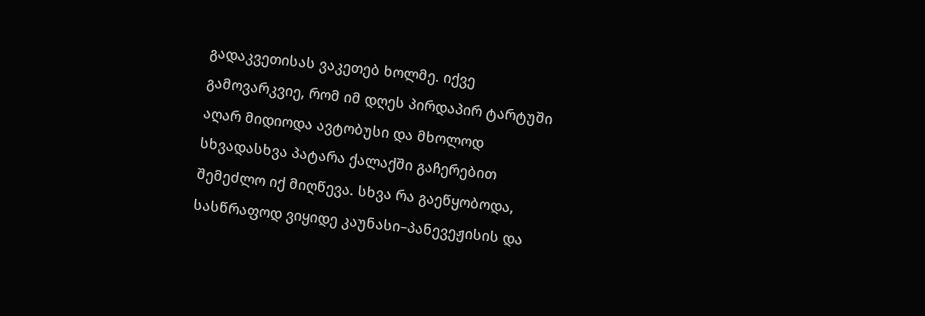გადაკვეთისას ვაკეთებ ხოლმე. იქვე გამოვარკვიე, რომ იმ დღეს პირდაპირ ტარტუში აღარ მიდიოდა ავტობუსი და მხოლოდ სხვადასხვა პატარა ქალაქში გაჩერებით შემეძლო იქ მიღწევა. სხვა რა გაეწყობოდა, სასწრაფოდ ვიყიდე კაუნასი–პანევეჟისის და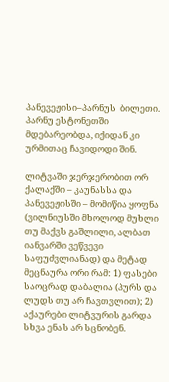პანევეჟისი–პარნუს  ბილეთი. პარნუ ესტონეთში მდებარეობდა, იქიდან კი ურმითაც ჩავიდოდი შინ.

ლიტვაში ჯერჯერობით ორ ქალაქში – კაუნასსა და პანევეჟისში – მომიწია ყოფნა (ვილნიუსში მხოლოდ მუხლი თუ მაქვს გაშლილი, ალბათ იანვარში ვეწვევი საფუძვლიანად) და მეტად მეცნაურა ორი რამ: 1) ფასები საოცრად დაბალია (პურს და ლუდს თუ არ ჩავთვლით); 2) აქაურები ლიტვურის გარდა სხვა ენას არ სცნობენ.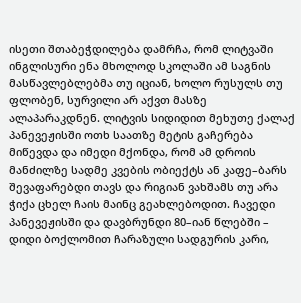ისეთი შთაბეჭდილება დამრჩა, რომ ლიტვაში ინგლისური ენა მხოლოდ სკოლაში ამ საგნის მასწავლებლებმა თუ იციან, ხოლო რუსულს თუ ფლობენ, სურვილი არ აქვთ მასზე ალაპარაკდნენ. ლიტვის სიდიდით მეხუთე ქალაქ პანევეჟისში ოთხ საათზე მეტის გაჩერება მიწევდა და იმედი მქონდა, რომ ამ დროის მანძილზე სადმე კვების ობიექტს ან კაფე–ბარს შევაფარებდი თავს და რიგიან ვახშამს თუ არა ჭიქა ცხელ ჩაის მაინც გეახლებოდით. ჩავედი პანევეჟისში და დავბრუნდი 80–იან წლებში – დიდი ბოქლომით ჩარაზული სადგურის კარი,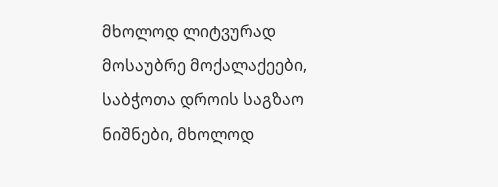მხოლოდ ლიტვურად მოსაუბრე მოქალაქეები, საბჭოთა დროის საგზაო ნიშნები, მხოლოდ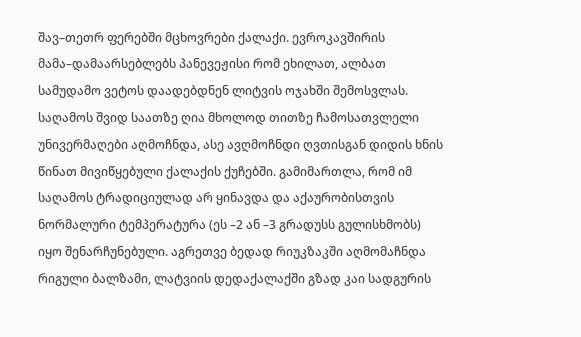შავ–თეთრ ფერებში მცხოვრები ქალაქი. ევროკავშირის მამა–დამაარსებლებს პანევეჟისი რომ ეხილათ, ალბათ სამუდამო ვეტოს დაადებდნენ ლიტვის ოჯახში შემოსვლას. საღამოს შვიდ საათზე ღია მხოლოდ თითზე ჩამოსათვლელი უნივერმაღები აღმოჩნდა, ასე ავღმოჩნდი ღვთისგან დიდის ხნის წინათ მივიწყებული ქალაქის ქუჩებში. გამიმართლა, რომ იმ საღამოს ტრადიციულად არ ყინავდა და აქაურობისთვის ნორმალური ტემპერატურა (ეს –2 ან –3 გრადუსს გულისხმობს) იყო შენარჩუნებული. აგრეთვე ბედად რიუკზაკში აღმომაჩნდა რიგული ბალზამი, ლატვიის დედაქალაქში გზად კაი სადგურის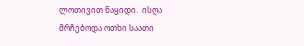ლოთივით ნაყიდი.  ისღა მრჩებოდა ოთხი საათი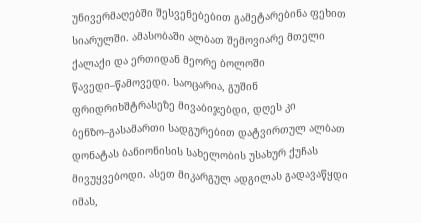უნივერმაღებში შესვენებებით გამეტარებინა ფეხით სიარულში. ამასობაში ალბათ შემოვიარე მთელი ქალაქი და ერთიდან მეორე ბოლოში წავედი–წამოვედი. საოცარია, გუშინ ფრიდრიხშტრასეზე მივაბიჯებდი, დღეს კი ბენზო–გასამართი სადგურებით დატვირთულ ალბათ დონატას ბანიონისის სახელობის უსახურ ქუჩას მივუყვებოდი. ასეთ მიკარგულ ადგილას გადავაწყდი იმას,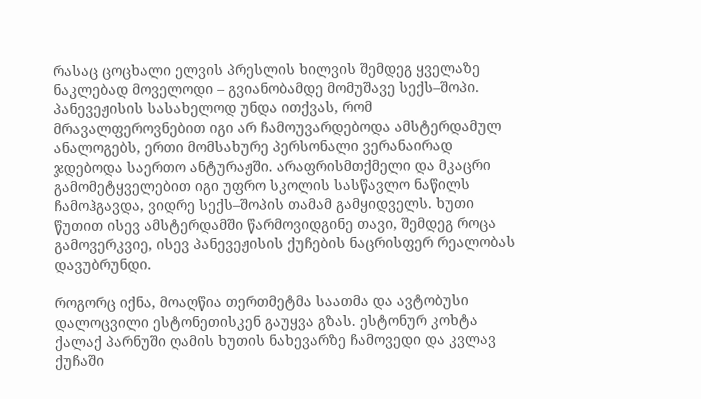რასაც ცოცხალი ელვის პრესლის ხილვის შემდეგ ყველაზე ნაკლებად მოველოდი – გვიანობამდე მომუშავე სექს–შოპი. პანევეჟისის სასახელოდ უნდა ითქვას, რომ მრავალფეროვნებით იგი არ ჩამოუვარდებოდა ამსტერდამულ ანალოგებს, ერთი მომსახურე პერსონალი ვერანაირად ჯდებოდა საერთო ანტურაჟში. არაფრისმთქმელი და მკაცრი გამომეტყველებით იგი უფრო სკოლის სასწავლო ნაწილს ჩამოჰგავდა, ვიდრე სექს–შოპის თამამ გამყიდველს. ხუთი წუთით ისევ ამსტერდამში წარმოვიდგინე თავი, შემდეგ როცა გამოვერკვიე, ისევ პანევეჟისის ქუჩების ნაცრისფერ რეალობას დავუბრუნდი.

როგორც იქნა, მოაღწია თერთმეტმა საათმა და ავტობუსი დალოცვილი ესტონეთისკენ გაუყვა გზას. ესტონურ კოხტა ქალაქ პარნუში ღამის ხუთის ნახევარზე ჩამოვედი და კვლავ ქუჩაში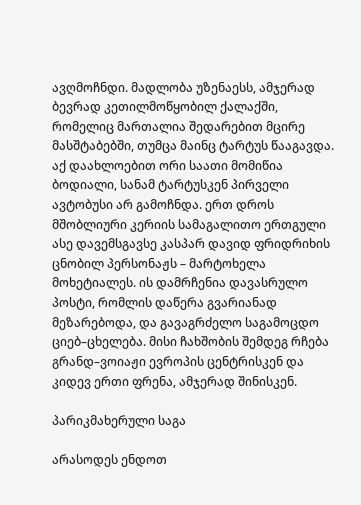ავღმოჩნდი. მადლობა უზენაესს, ამჯერად ბევრად კეთილმოწყობილ ქალაქში, რომელიც მართალია შედარებით მცირე მასშტაბებში, თუმცა მაინც ტარტუს წააგავდა. აქ დაახლოებით ორი საათი მომიწია ბოდიალი, სანამ ტარტუსკენ პირველი ავტობუსი არ გამოჩნდა. ერთ დროს მშობლიური კერიის სამაგალითო ერთგული  ასე დავემსგავსე კასპარ დავიდ ფრიდრიხის ცნობილ პერსონაჟს – მარტოხელა მოხეტიალეს. ის დამრჩენია დავასრულო პოსტი, რომლის დაწერა გვარიანად მეზარებოდა, და გავაგრძელო საგამოცდო ციებ–ცხელება. მისი ჩახშობის შემდეგ რჩება გრანდ–ვოიაჟი ევროპის ცენტრისკენ და კიდევ ერთი ფრენა, ამჯერად შინისკენ.

პარიკმახერული საგა

არასოდეს ენდოთ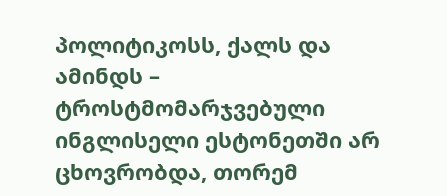პოლიტიკოსს, ქალს და ამინდს – ტროსტმომარჯვებული ინგლისელი ესტონეთში არ ცხოვრობდა, თორემ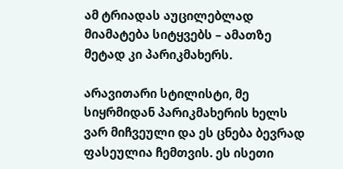ამ ტრიადას აუცილებლად მიამატება სიტყვებს – ამათზე მეტად კი პარიკმახერს.

არავითარი სტილისტი, მე სიყრმიდან პარიკმახერის ხელს ვარ მიჩვეული და ეს ცნება ბევრად ფასეულია ჩემთვის. ეს ისეთი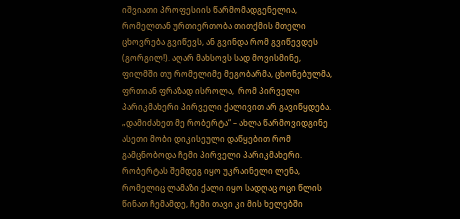იშვიათი პროფესიის წარმომადგენელია, რომელთან ურთიერთობა თითქმის მთელი ცხოვრება გვიწევს, ან გვინდა რომ გვიწევდეს (გორგილ!). აღარ მახსოვს სად მოვისმინე, ფილმში თუ რომელიმე მეგობარმა, ცხონებულმა, ფრთიან ფრაზად ისროლა,  რომ პირველი პარიკმახერი პირველი ქალივით არ გავიწყდება. „დამიძახეთ მე რობერტა“ – ახლა წარმოვიდგინე ასეთი მობი დიკისეული დაწყებით რომ გამცნობოდა ჩემი პირველი პარიკმახერი. რობერტას შემდეგ იყო უკრაინელი ლენა, რომელიც ლამაზი ქალი იყო სადღაც ოცი წლის წინათ ჩემამდე, ჩემი თავი კი მის ხელებში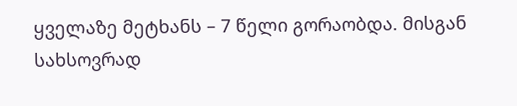ყველაზე მეტხანს – 7 წელი გორაობდა. მისგან სახსოვრად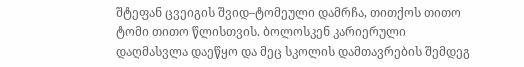შტეფან ცვეიგის შვიდ–ტომეული დამრჩა, თითქოს თითო ტომი თითო წლისთვის. ბოლოსკენ კარიერული დაღმასვლა დაეწყო და მეც სკოლის დამთავრების შემდეგ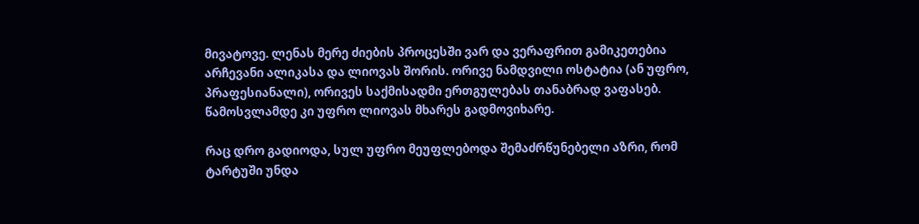მივატოვე. ლენას მერე ძიების პროცესში ვარ და ვერაფრით გამიკეთებია არჩევანი ალიკასა და ლიოვას შორის. ორივე ნამდვილი ოსტატია (ან უფრო, პრაფესიანალი), ორივეს საქმისადმი ერთგულებას თანაბრად ვაფასებ. წამოსვლამდე კი უფრო ლიოვას მხარეს გადმოვიხარე.

რაც დრო გადიოდა, სულ უფრო მეუფლებოდა შემაძრწუნებელი აზრი, რომ ტარტუში უნდა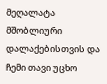მეღალატა მშობლიური დალაქებისთვის და ჩემი თავი უცხო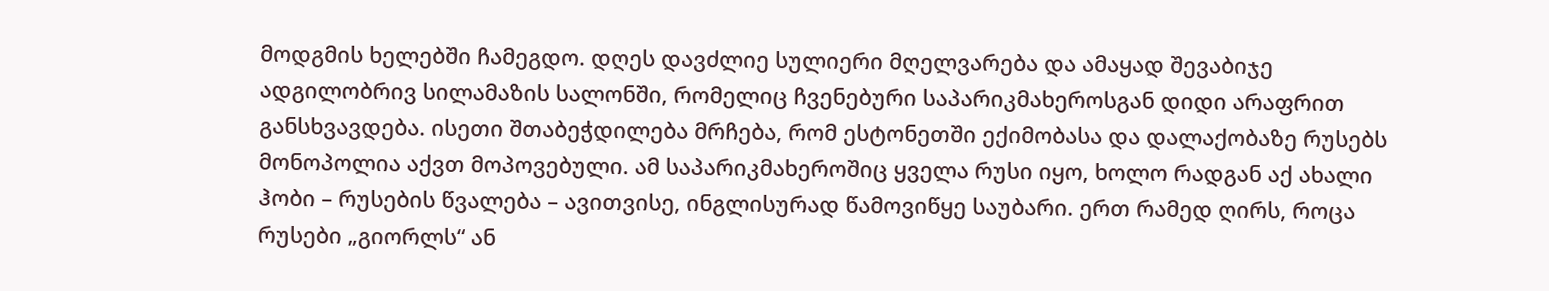მოდგმის ხელებში ჩამეგდო. დღეს დავძლიე სულიერი მღელვარება და ამაყად შევაბიჯე ადგილობრივ სილამაზის სალონში, რომელიც ჩვენებური საპარიკმახეროსგან დიდი არაფრით განსხვავდება. ისეთი შთაბეჭდილება მრჩება, რომ ესტონეთში ექიმობასა და დალაქობაზე რუსებს მონოპოლია აქვთ მოპოვებული. ამ საპარიკმახეროშიც ყველა რუსი იყო, ხოლო რადგან აქ ახალი ჰობი – რუსების წვალება – ავითვისე, ინგლისურად წამოვიწყე საუბარი. ერთ რამედ ღირს, როცა რუსები „გიორლს“ ან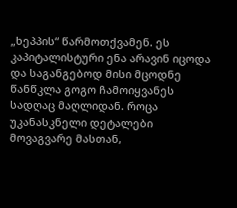„ხეპპის“ წარმოთქვამენ. ეს კაპიტალისტური ენა არავინ იცოდა და საგანგებოდ მისი მცოდნე წანწკლა გოგო ჩამოიყვანეს სადღაც მაღლიდან. როცა უკანასკნელი დეტალები მოვაგვარე მასთან,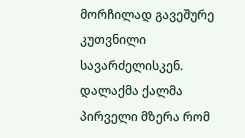მორჩილად გავეშურე კუთვნილი სავარძელისკენ. დალაქმა ქალმა პირველი მზერა რომ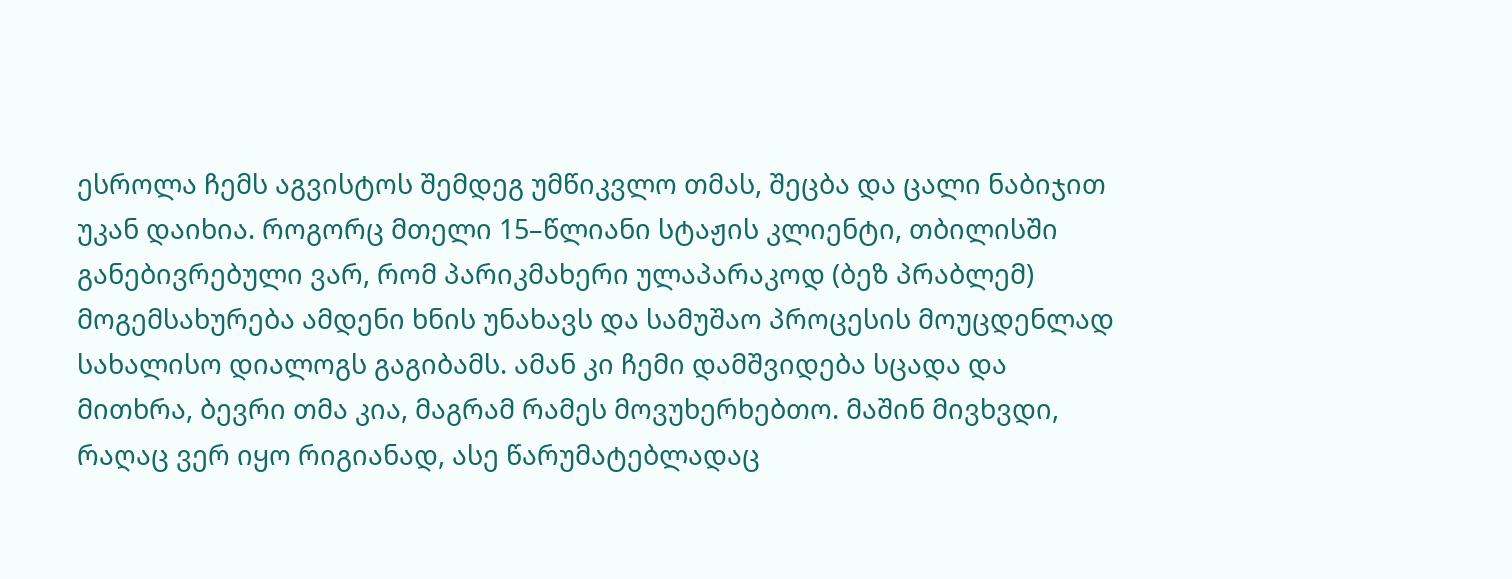ესროლა ჩემს აგვისტოს შემდეგ უმწიკვლო თმას, შეცბა და ცალი ნაბიჯით უკან დაიხია. როგორც მთელი 15–წლიანი სტაჟის კლიენტი, თბილისში განებივრებული ვარ, რომ პარიკმახერი ულაპარაკოდ (ბეზ პრაბლემ) მოგემსახურება ამდენი ხნის უნახავს და სამუშაო პროცესის მოუცდენლად სახალისო დიალოგს გაგიბამს. ამან კი ჩემი დამშვიდება სცადა და მითხრა, ბევრი თმა კია, მაგრამ რამეს მოვუხერხებთო. მაშინ მივხვდი, რაღაც ვერ იყო რიგიანად, ასე წარუმატებლადაც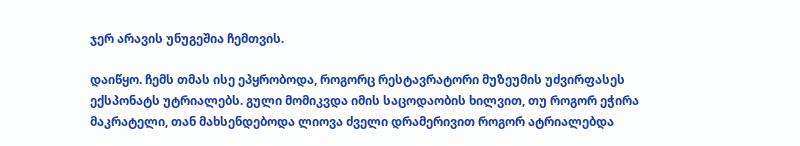ჯერ არავის უნუგეშია ჩემთვის.

დაიწყო. ჩემს თმას ისე ეპყრობოდა, როგორც რესტავრატორი მუზეუმის უძვირფასეს ექსპონატს უტრიალებს. გული მომიკვდა იმის საცოდაობის ხილვით, თუ როგორ ეჭირა მაკრატელი, თან მახსენდებოდა ლიოვა ძველი დრამერივით როგორ ატრიალებდა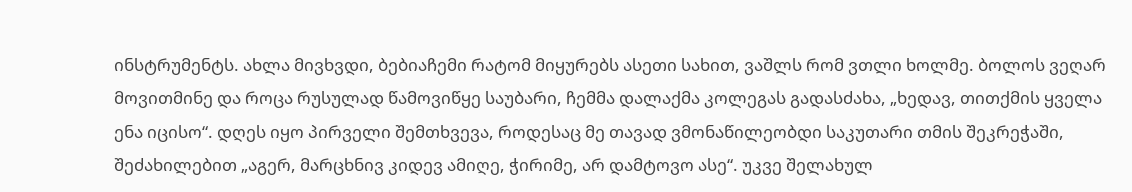ინსტრუმენტს. ახლა მივხვდი, ბებიაჩემი რატომ მიყურებს ასეთი სახით, ვაშლს რომ ვთლი ხოლმე. ბოლოს ვეღარ მოვითმინე და როცა რუსულად წამოვიწყე საუბარი, ჩემმა დალაქმა კოლეგას გადასძახა, „ხედავ, თითქმის ყველა ენა იცისო“. დღეს იყო პირველი შემთხვევა, როდესაც მე თავად ვმონაწილეობდი საკუთარი თმის შეკრეჭაში, შეძახილებით „აგერ, მარცხნივ კიდევ ამიღე, ჭირიმე, არ დამტოვო ასე“. უკვე შელახულ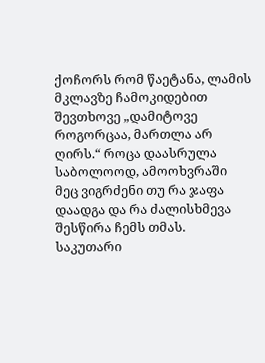ქოჩორს რომ წაეტანა, ლამის მკლავზე ჩამოკიდებით შევთხოვე „დამიტოვე როგორცაა, მართლა არ ღირს.“ როცა დაასრულა საბოლოოდ, ამოოხვრაში მეც ვიგრძენი თუ რა ჯაფა დაადგა და რა ძალისხმევა შესწირა ჩემს თმას. საკუთარი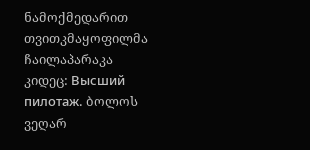ნამოქმედარით თვითკმაყოფილმა ჩაილაპარაკა კიდეც: Высший пилотаж. ბოლოს ვეღარ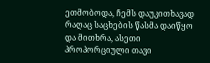ეთმობოდა, ჩემს დაუკითხავად რაღაც საცხების წასმა დაიწყო და მითხრა, ასეთი პროპორციული თავი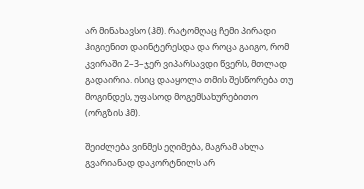არ მინახავსო (ჰმ). რატომღაც ჩემი პირადი ჰიგიენით დაინტერესდა და როცა გაიგო, რომ კვირაში 2–3–ჯერ ვიპარსავდი წვერს, მთლად გადაირია. ისიც დააყოლა თმის შესწორება თუ მოგინდეს, უფასოდ მოგემსახურებითო (ორგზის ჰმ).

შეიძლება ვინმეს ეღიმება, მაგრამ ახლა გვარიანად დაკორტნილს არ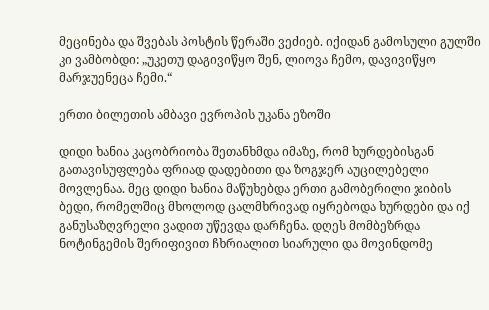მეცინება და შვებას პოსტის წერაში ვეძიებ. იქიდან გამოსული გულში კი ვამბობდი: „უკეთუ დაგივიწყო შენ, ლიოვა ჩემო, დავივიწყო მარჯუენეცა ჩემი.“

ერთი ბილეთის ამბავი ევროპის უკანა ეზოში

დიდი ხანია კაცობრიობა შეთანხმდა იმაზე, რომ ხურდებისგან გათავისუფლება ფრიად დადებითი და ზოგჯერ აუცილებელი მოვლენაა. მეც დიდი ხანია მაწუხებდა ერთი გამობერილი ჯიბის ბედი, რომელშიც მხოლოდ ცალმხრივად იყრებოდა ხურდები და იქ განუსაზღვრელი ვადით უწევდა დარჩენა. დღეს მომბეზრდა ნოტინგემის შერიფივით ჩხრიალით სიარული და მოვინდომე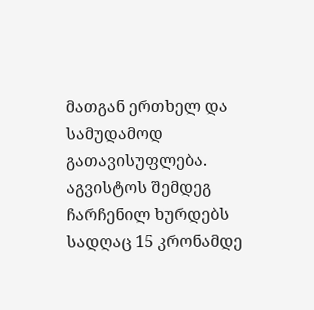მათგან ერთხელ და სამუდამოდ გათავისუფლება. აგვისტოს შემდეგ ჩარჩენილ ხურდებს სადღაც 15 კრონამდე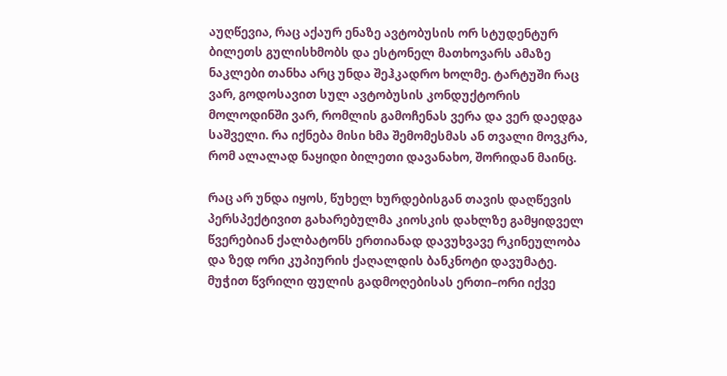აუღწევია, რაც აქაურ ენაზე ავტობუსის ორ სტუდენტურ ბილეთს გულისხმობს და ესტონელ მათხოვარს ამაზე ნაკლები თანხა არც უნდა შეჰკადრო ხოლმე. ტარტუში რაც ვარ, გოდოსავით სულ ავტობუსის კონდუქტორის მოლოდინში ვარ, რომლის გამოჩენას ვერა და ვერ დაედგა საშველი. რა იქნება მისი ხმა შემომესმას ან თვალი მოვკრა, რომ ალალად ნაყიდი ბილეთი დავანახო, შორიდან მაინც.

რაც არ უნდა იყოს, წუხელ ხურდებისგან თავის დაღწევის პერსპექტივით გახარებულმა კიოსკის დახლზე გამყიდველ წვერებიან ქალბატონს ერთიანად დავუხვავე რკინეულობა და ზედ ორი კუპიურის ქაღალდის ბანკნოტი დავუმატე. მუჭით წვრილი ფულის გადმოღებისას ერთი–ორი იქვე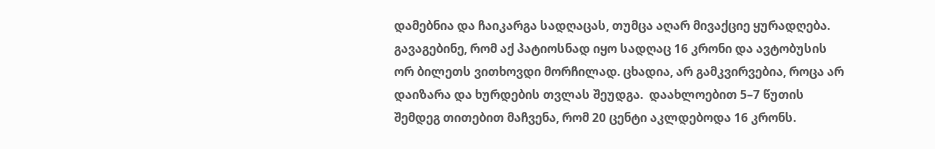დამებნია და ჩაიკარგა სადღაცას, თუმცა აღარ მივაქციე ყურადღება. გავაგებინე, რომ აქ პატიოსნად იყო სადღაც 16 კრონი და ავტობუსის  ორ ბილეთს ვითხოვდი მორჩილად. ცხადია, არ გამკვირვებია, როცა არ დაიზარა და ხურდების თვლას შეუდგა.  დაახლოებით 5–7 წუთის შემდეგ თითებით მაჩვენა, რომ 20 ცენტი აკლდებოდა 16 კრონს.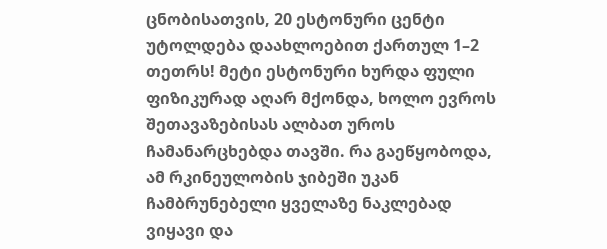ცნობისათვის, 20 ესტონური ცენტი უტოლდება დაახლოებით ქართულ 1–2 თეთრს! მეტი ესტონური ხურდა ფული ფიზიკურად აღარ მქონდა, ხოლო ევროს შეთავაზებისას ალბათ უროს ჩამანარცხებდა თავში. რა გაეწყობოდა, ამ რკინეულობის ჯიბეში უკან ჩამბრუნებელი ყველაზე ნაკლებად ვიყავი და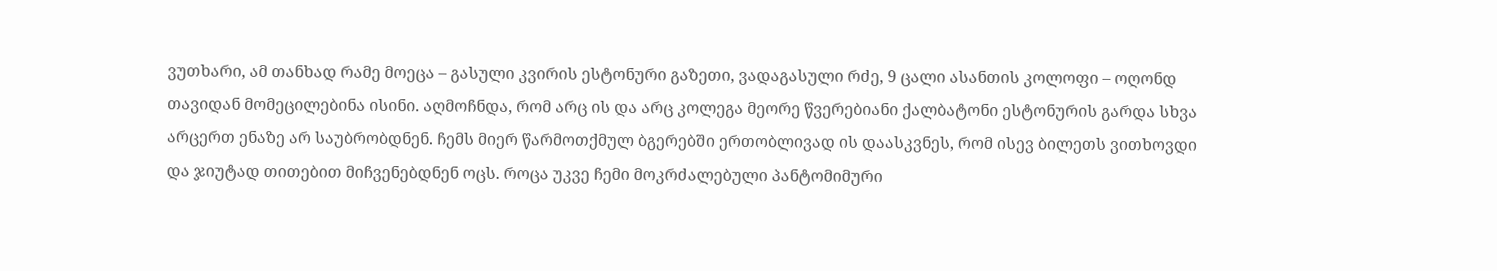ვუთხარი, ამ თანხად რამე მოეცა – გასული კვირის ესტონური გაზეთი, ვადაგასული რძე, 9 ცალი ასანთის კოლოფი – ოღონდ თავიდან მომეცილებინა ისინი. აღმოჩნდა, რომ არც ის და არც კოლეგა მეორე წვერებიანი ქალბატონი ესტონურის გარდა სხვა არცერთ ენაზე არ საუბრობდნენ. ჩემს მიერ წარმოთქმულ ბგერებში ერთობლივად ის დაასკვნეს, რომ ისევ ბილეთს ვითხოვდი და ჯიუტად თითებით მიჩვენებდნენ ოცს. როცა უკვე ჩემი მოკრძალებული პანტომიმური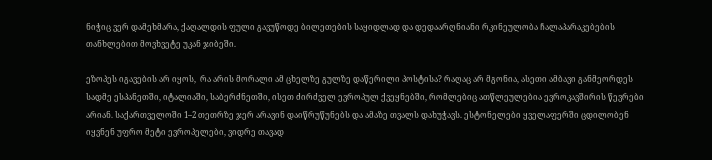ნიჭიც ვერ დამეხმარა, ქაღალდის ფული გავუწოდე ბილეთების საყიდლად და დედაარღნიანი რკინეულობა ჩალაპარაკებების თანხლებით მოვხვეტე უკან ჯიბეში.

ეზოპეს იგავების არ იყოს,  რა არის მორალი ამ ცხელზე გულზე დაწერილი პოსტისა? რაღაც არ მგონია, ასეთი ამბავი განმეორდეს სადმე ესპანეთში, იტალიაში, საბერძნეთში, ისეთ ძირძველ ევროპულ ქვეყნებში, რომლებიც ათწლეულებია ევროკავშირის წევრები არიან. საქართველოში 1–2 თეთრზე ჯერ არავინ დაიწრუწუნებს და ამაზე თვალს დახუჭავს. ესტონელები ყველაფერში ცდილობენ იყვნენ უფრო მეტი ევროპელები, ვიდრე თავად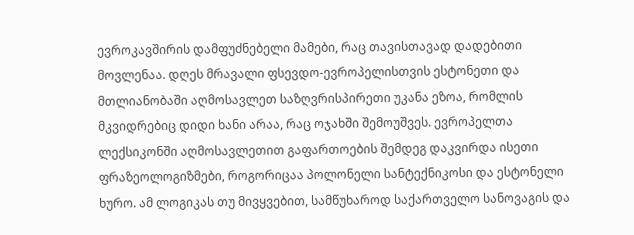ევროკავშირის დამფუძნებელი მამები, რაც თავისთავად დადებითი მოვლენაა. დღეს მრავალი ფსევდო-ევროპელისთვის ესტონეთი და მთლიანობაში აღმოსავლეთ საზღვრისპირეთი უკანა ეზოა, რომლის მკვიდრებიც დიდი ხანი არაა, რაც ოჯახში შემოუშვეს. ევროპელთა ლექსიკონში აღმოსავლეთით გაფართოების შემდეგ დაკვირდა ისეთი ფრაზეოლოგიზმები, როგორიცაა პოლონელი სანტექნიკოსი და ესტონელი ხურო. ამ ლოგიკას თუ მივყვებით, სამწუხაროდ საქართველო სანოვაგის და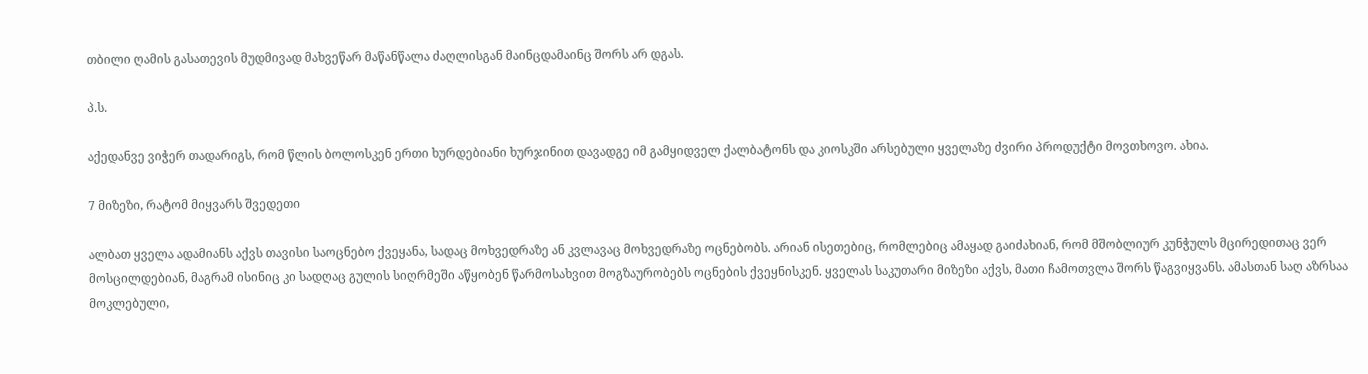თბილი ღამის გასათევის მუდმივად მახვეწარ მაწანწალა ძაღლისგან მაინცდამაინც შორს არ დგას.

პ.ს.

აქედანვე ვიჭერ თადარიგს, რომ წლის ბოლოსკენ ერთი ხურდებიანი ხურჯინით დავადგე იმ გამყიდველ ქალბატონს და კიოსკში არსებული ყველაზე ძვირი პროდუქტი მოვთხოვო. ახია.

7 მიზეზი, რატომ მიყვარს შვედეთი

ალბათ ყველა ადამიანს აქვს თავისი საოცნებო ქვეყანა, სადაც მოხვედრაზე ან კვლავაც მოხვედრაზე ოცნებობს. არიან ისეთებიც, რომლებიც ამაყად გაიძახიან, რომ მშობლიურ კუნჭულს მცირედითაც ვერ მოსცილდებიან, მაგრამ ისინიც კი სადღაც გულის სიღრმეში აწყობენ წარმოსახვით მოგზაურობებს ოცნების ქვეყნისკენ. ყველას საკუთარი მიზეზი აქვს, მათი ჩამოთვლა შორს წაგვიყვანს. ამასთან საღ აზრსაა მოკლებული,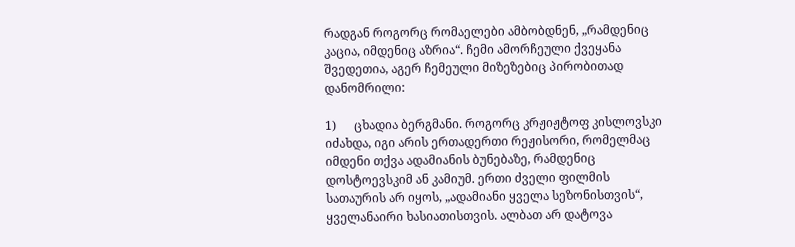რადგან როგორც რომაელები ამბობდნენ, „რამდენიც კაცია, იმდენიც აზრია“. ჩემი ამორჩეული ქვეყანა შვედეთია, აგერ ჩემეული მიზეზებიც პირობითად დანომრილი:

1)      ცხადია ბერგმანი. როგორც კრჟიჟტოფ კისლოვსკი იძახდა, იგი არის ერთადერთი რეჟისორი, რომელმაც იმდენი თქვა ადამიანის ბუნებაზე, რამდენიც დოსტოევსკიმ ან კამიუმ. ერთი ძველი ფილმის სათაურის არ იყოს, „ადამიანი ყველა სეზონისთვის“, ყველანაირი ხასიათისთვის. ალბათ არ დატოვა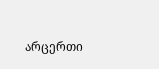არცერთი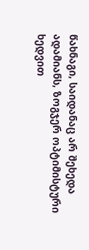წახნაგი, საიდანაც არ შეხედა ადამიანს, ზოგჯერ ოპტიმისტური ხედვით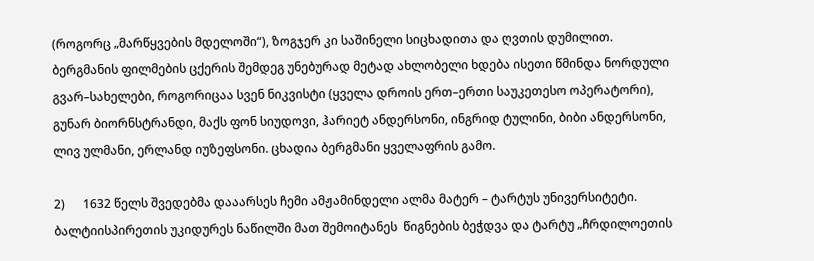(როგორც „მარწყვების მდელოში“), ზოგჯერ კი საშინელი სიცხადითა და ღვთის დუმილით. ბერგმანის ფილმების ცქერის შემდეგ უნებურად მეტად ახლობელი ხდება ისეთი წმინდა ნორდული გვარ–სახელები, როგორიცაა სვენ ნიკვისტი (ყველა დროის ერთ–ერთი საუკეთესო ოპერატორი), გუნარ ბიორნსტრანდი, მაქს ფონ სიუდოვი, ჰარიეტ ანდერსონი, ინგრიდ ტულინი, ბიბი ანდერსონი, ლივ ულმანი, ერლანდ იუზეფსონი. ცხადია ბერგმანი ყველაფრის გამო.

2)      1632 წელს შვედებმა დააარსეს ჩემი ამჟამინდელი ალმა მატერ – ტარტუს უნივერსიტეტი. ბალტიისპირეთის უკიდურეს ნაწილში მათ შემოიტანეს  წიგნების ბეჭდვა და ტარტუ „ჩრდილოეთის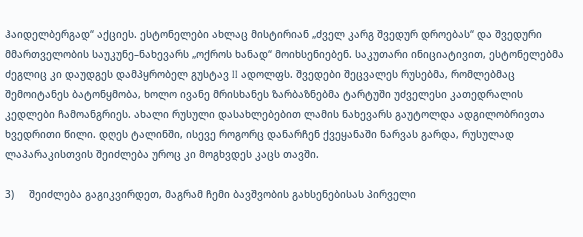ჰაიდელბერგად“ აქციეს. ესტონელები ახლაც მისტირიან „ძველ კარგ შვედურ დროებას“ და შვედური მმართველობის საუკუნე–ნახევარს „ოქროს ხანად“ მოიხსენიებენ. საკუთარი ინიციატივით, ესტონელებმა ძეგლიც კი დაუდგეს დამპყრობელ გუსტავ II ადოლფს. შვედები შეცვალეს რუსებმა, რომლებმაც შემოიტანეს ბატონყმობა, ხოლო ივანე მრისხანეს ზარბაზნებმა ტარტუში უძველესი კათედრალის კედლები ჩამოანგრიეს. ახალი რუსული დასახლებებით ლამის ნახევარს გაუტოლდა ადგილობრივთა ხვედრითი წილი. დღეს ტალინში, ისევე როგორც დანარჩენ ქვეყანაში ნარვას გარდა, რუსულად ლაპარაკისთვის შეიძლება უროც კი მოგხვდეს კაცს თავში.

3)     შეიძლება გაგიკვირდეთ, მაგრამ ჩემი ბავშვობის გახსენებისას პირველი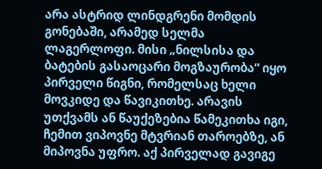არა ასტრიდ ლინდგრენი მომდის გონებაში, არამედ სელმა ლაგერლოფი. მისი „ნილსისა და ბატების გასაოცარი მოგზაურობა“ იყო პირველი წიგნი, რომელსაც ხელი მოვკიდე და წავიკითხე. არავის უთქვამს ან წაუქეზებია წამეკითხა იგი, ჩემით ვიპოვნე მტვრიან თაროებზე, ან მიპოვნა უფრო. აქ პირველად გავიგე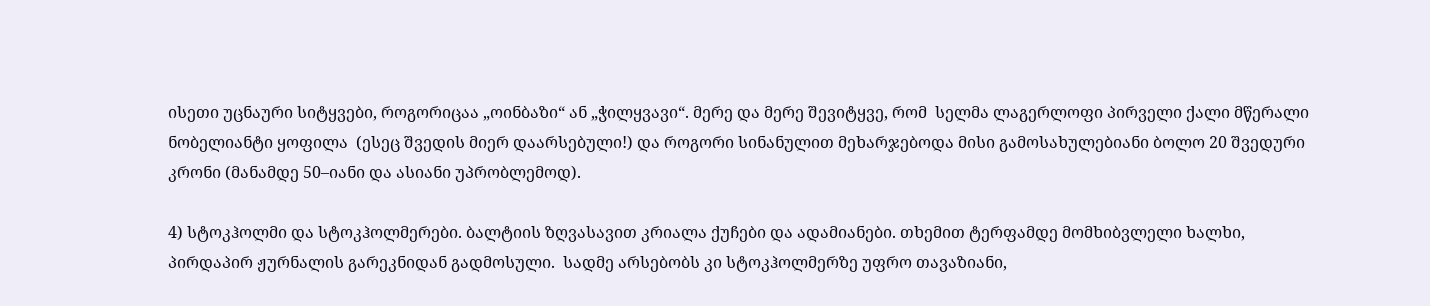ისეთი უცნაური სიტყვები, როგორიცაა „ოინბაზი“ ან „ჭილყვავი“. მერე და მერე შევიტყვე, რომ  სელმა ლაგერლოფი პირველი ქალი მწერალი ნობელიანტი ყოფილა  (ესეც შვედის მიერ დაარსებული!) და როგორი სინანულით მეხარჯებოდა მისი გამოსახულებიანი ბოლო 20 შვედური კრონი (მანამდე 50–იანი და ასიანი უპრობლემოდ).

4) სტოკჰოლმი და სტოკჰოლმერები. ბალტიის ზღვასავით კრიალა ქუჩები და ადამიანები. თხემით ტერფამდე მომხიბვლელი ხალხი, პირდაპირ ჟურნალის გარეკნიდან გადმოსული.  სადმე არსებობს კი სტოკჰოლმერზე უფრო თავაზიანი,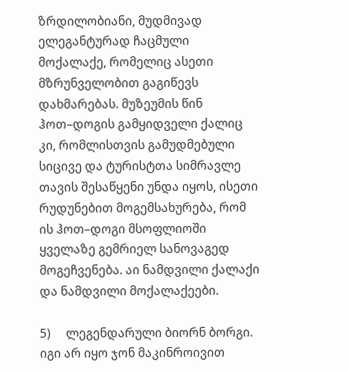ზრდილობიანი, მუდმივად ელეგანტურად ჩაცმული მოქალაქე, რომელიც ასეთი მზრუნველობით გაგიწევს დახმარებას. მუზეუმის წინ ჰოთ–დოგის გამყიდველი ქალიც კი, რომლისთვის გამუდმებული სიცივე და ტურისტთა სიმრავლე თავის შესაწყენი უნდა იყოს, ისეთი რუდუნებით მოგემსახურება, რომ ის ჰოთ–დოგი მსოფლიოში ყველაზე გემრიელ სანოვაგედ მოგეჩვენება. აი ნამდვილი ქალაქი და ნამდვილი მოქალაქეები.

5)     ლეგენდარული ბიორნ ბორგი. იგი არ იყო ჯონ მაკინროივით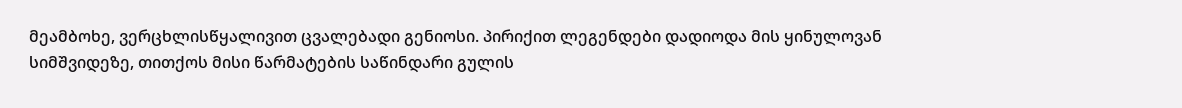მეამბოხე, ვერცხლისწყალივით ცვალებადი გენიოსი. პირიქით ლეგენდები დადიოდა მის ყინულოვან სიმშვიდეზე, თითქოს მისი წარმატების საწინდარი გულის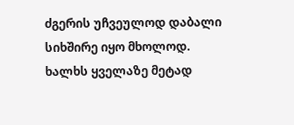ძგერის უჩვეულოდ დაბალი სიხშირე იყო მხოლოდ. ხალხს ყველაზე მეტად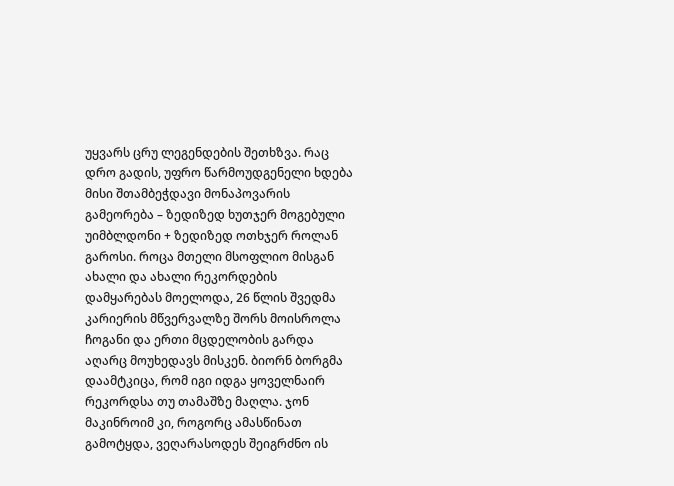უყვარს ცრუ ლეგენდების შეთხზვა. რაც დრო გადის, უფრო წარმოუდგენელი ხდება მისი შთამბეჭდავი მონაპოვარის გამეორება – ზედიზედ ხუთჯერ მოგებული უიმბლდონი + ზედიზედ ოთხჯერ როლან გაროსი. როცა მთელი მსოფლიო მისგან ახალი და ახალი რეკორდების დამყარებას მოელოდა, 26 წლის შვედმა კარიერის მწვერვალზე შორს მოისროლა ჩოგანი და ერთი მცდელობის გარდა აღარც მოუხედავს მისკენ. ბიორნ ბორგმა დაამტკიცა, რომ იგი იდგა ყოველნაირ რეკორდსა თუ თამაშზე მაღლა. ჯონ მაკინროიმ კი, როგორც ამასწინათ გამოტყდა, ვეღარასოდეს შეიგრძნო ის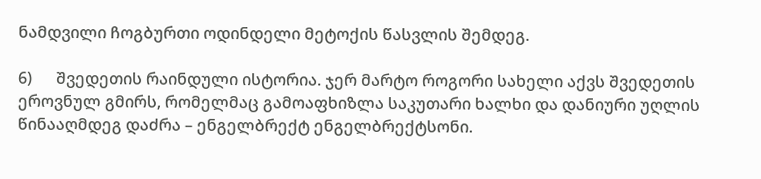ნამდვილი ჩოგბურთი ოდინდელი მეტოქის წასვლის შემდეგ.

6)      შვედეთის რაინდული ისტორია. ჯერ მარტო როგორი სახელი აქვს შვედეთის ეროვნულ გმირს, რომელმაც გამოაფხიზლა საკუთარი ხალხი და დანიური უღლის წინააღმდეგ დაძრა – ენგელბრექტ ენგელბრექტსონი.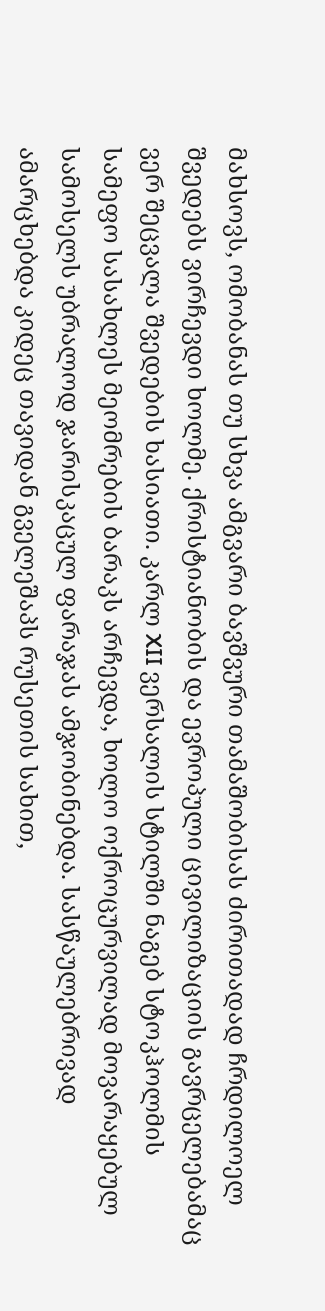მახსოვს, ომობანას თუ სხვა ამგვარი ბავშვური თამაშობისას ძირითადად ჩრდილოელ შვედებს ვირჩევდი ხოლმე. ქრისტიანობის და ევროპული ცივილიზაციის გავრცელებამაც ვერ შეცვალა შვედების ხასიათი. კარლ XII ვერსალის სტილში ნაგებ სტოკჰოლმის სამეფო სასახლეს მეომრების ბარაკს არჩევდა, ხოლო ოქროცურვილად მოვარაყებულ სამოსელს უბრალოდ ჯარისკაცულ ფარაჯას ამჯობინებდა. სასწაულებრივად ამარცხებდა კიდეც თავიდან გველეშაპს რუსეთის სახით,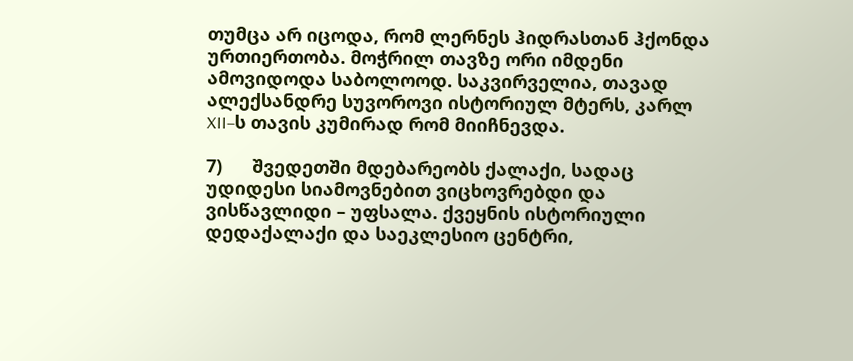თუმცა არ იცოდა, რომ ლერნეს ჰიდრასთან ჰქონდა ურთიერთობა. მოჭრილ თავზე ორი იმდენი ამოვიდოდა საბოლოოდ. საკვირველია, თავად ალექსანდრე სუვოროვი ისტორიულ მტერს, კარლ XII–ს თავის კუმირად რომ მიიჩნევდა.

7)      შვედეთში მდებარეობს ქალაქი, სადაც უდიდესი სიამოვნებით ვიცხოვრებდი და ვისწავლიდი – უფსალა. ქვეყნის ისტორიული დედაქალაქი და საეკლესიო ცენტრი,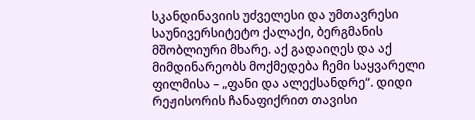სკანდინავიის უძველესი და უმთავრესი საუნივერსიტეტო ქალაქი, ბერგმანის მშობლიური მხარე. აქ გადაიღეს და აქ მიმდინარეობს მოქმედება ჩემი საყვარელი ფილმისა – „ფანი და ალექსანდრე“. დიდი რეჟისორის ჩანაფიქრით თავისი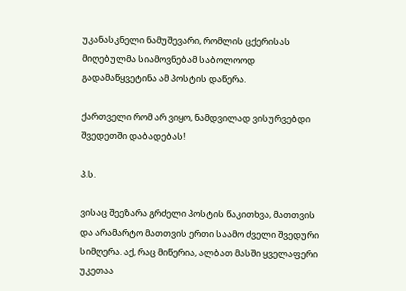უკანასკნელი ნამუშევარი, რომლის ცქერისას მიღებულმა სიამოვნებამ საბოლოოდ გადამაწყვეტინა ამ პოსტის დაწერა.

ქართველი რომ არ ვიყო, ნამდვილად ვისურვებდი შვედეთში დაბადებას!

პ.ს.

ვისაც შეეზარა გრძელი პოსტის წაკითხვა, მათთვის და არამარტო მათთვის ერთი საამო ძველი შვედური სიმღერა. აქ, რაც მიწერია, ალბათ მასში ყველაფერი უკეთაა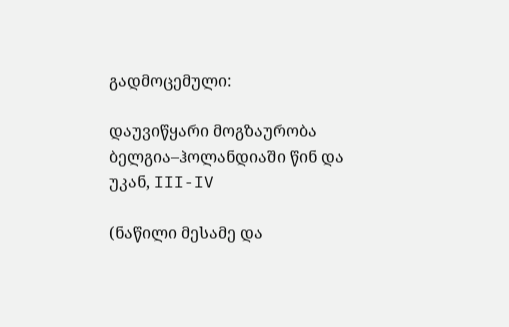გადმოცემული:

დაუვიწყარი მოგზაურობა ბელგია–ჰოლანდიაში წინ და უკან, III-IV

(ნაწილი მესამე და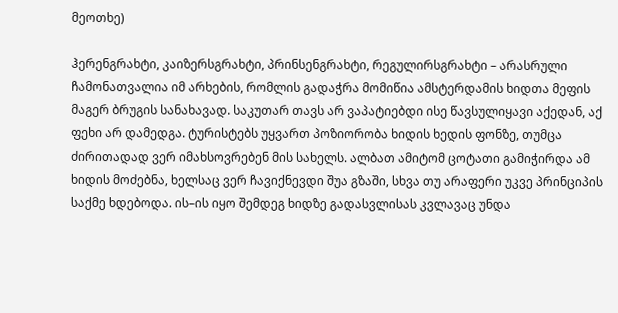მეოთხე)

ჰერენგრახტი, კაიზერსგრახტი, პრინსენგრახტი, რეგულირსგრახტი – არასრული ჩამონათვალია იმ არხების, რომლის გადაჭრა მომიწია ამსტერდამის ხიდთა მეფის მაგერ ბრუგის სანახავად. საკუთარ თავს არ ვაპატიებდი ისე წავსულიყავი აქედან, აქ ფეხი არ დამედგა. ტურისტებს უყვართ პოზიორობა ხიდის ხედის ფონზე, თუმცა ძირითადად ვერ იმახსოვრებენ მის სახელს. ალბათ ამიტომ ცოტათი გამიჭირდა ამ ხიდის მოძებნა, ხელსაც ვერ ჩავიქნევდი შუა გზაში, სხვა თუ არაფერი უკვე პრინციპის საქმე ხდებოდა. ის–ის იყო შემდეგ ხიდზე გადასვლისას კვლავაც უნდა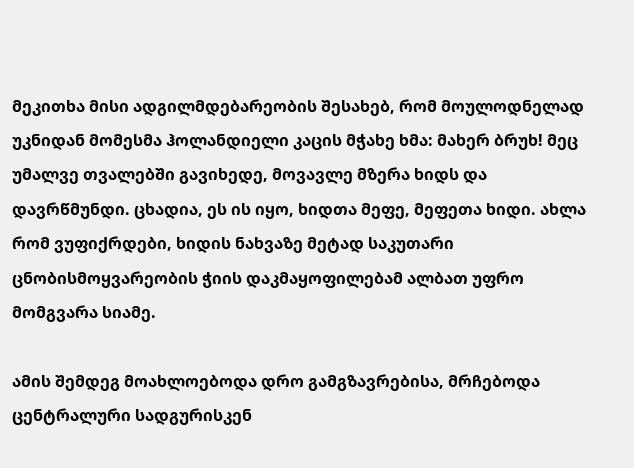მეკითხა მისი ადგილმდებარეობის შესახებ, რომ მოულოდნელად უკნიდან მომესმა ჰოლანდიელი კაცის მჭახე ხმა: მახერ ბრუხ! მეც უმალვე თვალებში გავიხედე, მოვავლე მზერა ხიდს და დავრწმუნდი. ცხადია, ეს ის იყო, ხიდთა მეფე, მეფეთა ხიდი. ახლა რომ ვუფიქრდები, ხიდის ნახვაზე მეტად საკუთარი ცნობისმოყვარეობის ჭიის დაკმაყოფილებამ ალბათ უფრო მომგვარა სიამე.

ამის შემდეგ მოახლოებოდა დრო გამგზავრებისა, მრჩებოდა ცენტრალური სადგურისკენ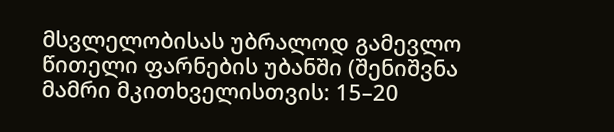მსვლელობისას უბრალოდ გამევლო წითელი ფარნების უბანში (შენიშვნა მამრი მკითხველისთვის: 15–20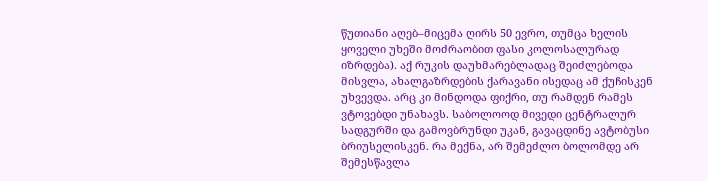წუთიანი აღებ–მიცემა ღირს 50 ევრო, თუმცა ხელის ყოველი უხეში მოძრაობით ფასი კოლოსალურად იზრდება). აქ რუკის დაუხმარებლადაც შეიძლებოდა მისვლა, ახალგაზრდების ქარავანი ისედაც ამ ქუჩისკენ უხვევდა. არც კი მინდოდა ფიქრი, თუ რამდენ რამეს ვტოვებდი უნახავს. საბოლოოდ მივედი ცენტრალურ სადგურში და გამოვბრუნდი უკან, გავაცდინე ავტობუსი ბრიუსელისკენ. რა მექნა, არ შემეძლო ბოლომდე არ შემესწავლა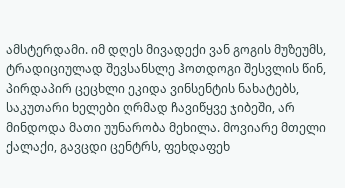ამსტერდამი. იმ დღეს მივადექი ვან გოგის მუზეუმს, ტრადიციულად შევსანსლე ჰოთდოგი შესვლის წინ, პირდაპირ ცეცხლი ეკიდა ვინსენტის ნახატებს, საკუთარი ხელები ღრმად ჩავიწყვე ჯიბეში, არ მინდოდა მათი უუნარობა მეხილა. მოვიარე მთელი ქალაქი, გავცდი ცენტრს, ფეხდაფეხ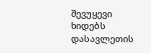შევუყევი ხიდებს დასავლეთის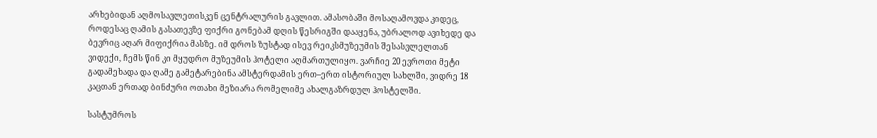არხებიდან აღმოსავლეთისკენ ცენტრალურის გავლით. ამასობაში მოსაღამოვდა კიდეც, როდესაც ღამის გასათევზე ფიქრი გონებამ დღის წესრიგში დააყენა, უბრალოდ ავიხედე და ბევრიც აღარ მიფიქრია მასზე. იმ დროს ზუსტად ისევ რეიკსმუზეუმის შესასვლელთან ვიდექი, ჩემს წინ კი მყუდრო მუზეუმის ჰოტელი აღმართულიყო. ვარჩიე 20 ევროთი მეტი გადამეხადა და ღამე გამეტარებინა ამსტერდამის ერთ–ერთ ისტორიულ სახლში, ვიდრე 18 კაცთან ერთად ბინძური ოთახი მეზიარა რომელიმე ახალგაზრდულ ჰოსტელში.

სასტუმროს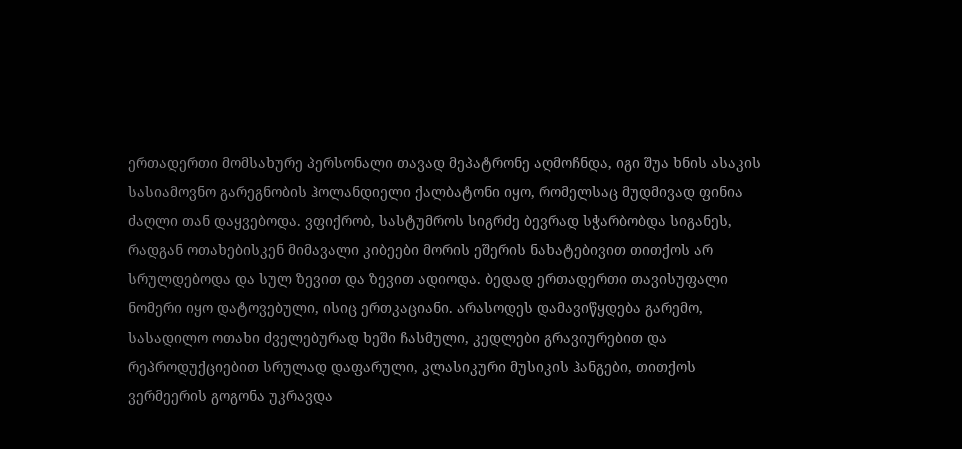ერთადერთი მომსახურე პერსონალი თავად მეპატრონე აღმოჩნდა, იგი შუა ხნის ასაკის სასიამოვნო გარეგნობის ჰოლანდიელი ქალბატონი იყო, რომელსაც მუდმივად ფინია ძაღლი თან დაყვებოდა. ვფიქრობ, სასტუმროს სიგრძე ბევრად სჭარბობდა სიგანეს, რადგან ოთახებისკენ მიმავალი კიბეები მორის ეშერის ნახატებივით თითქოს არ სრულდებოდა და სულ ზევით და ზევით ადიოდა. ბედად ერთადერთი თავისუფალი ნომერი იყო დატოვებული, ისიც ერთკაციანი. არასოდეს დამავიწყდება გარემო, სასადილო ოთახი ძველებურად ხეში ჩასმული, კედლები გრავიურებით და რეპროდუქციებით სრულად დაფარული, კლასიკური მუსიკის ჰანგები, თითქოს ვერმეერის გოგონა უკრავდა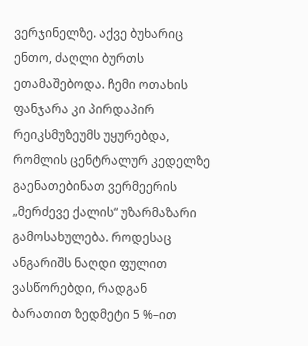ვერჯინელზე. აქვე ბუხარიც ენთო, ძაღლი ბურთს ეთამაშებოდა. ჩემი ოთახის ფანჯარა კი პირდაპირ რეიკსმუზეუმს უყურებდა, რომლის ცენტრალურ კედელზე გაენათებინათ ვერმეერის „მერძევე ქალის“ უზარმაზარი გამოსახულება. როდესაც ანგარიშს ნაღდი ფულით ვასწორებდი, რადგან ბარათით ზედმეტი 5 %–ით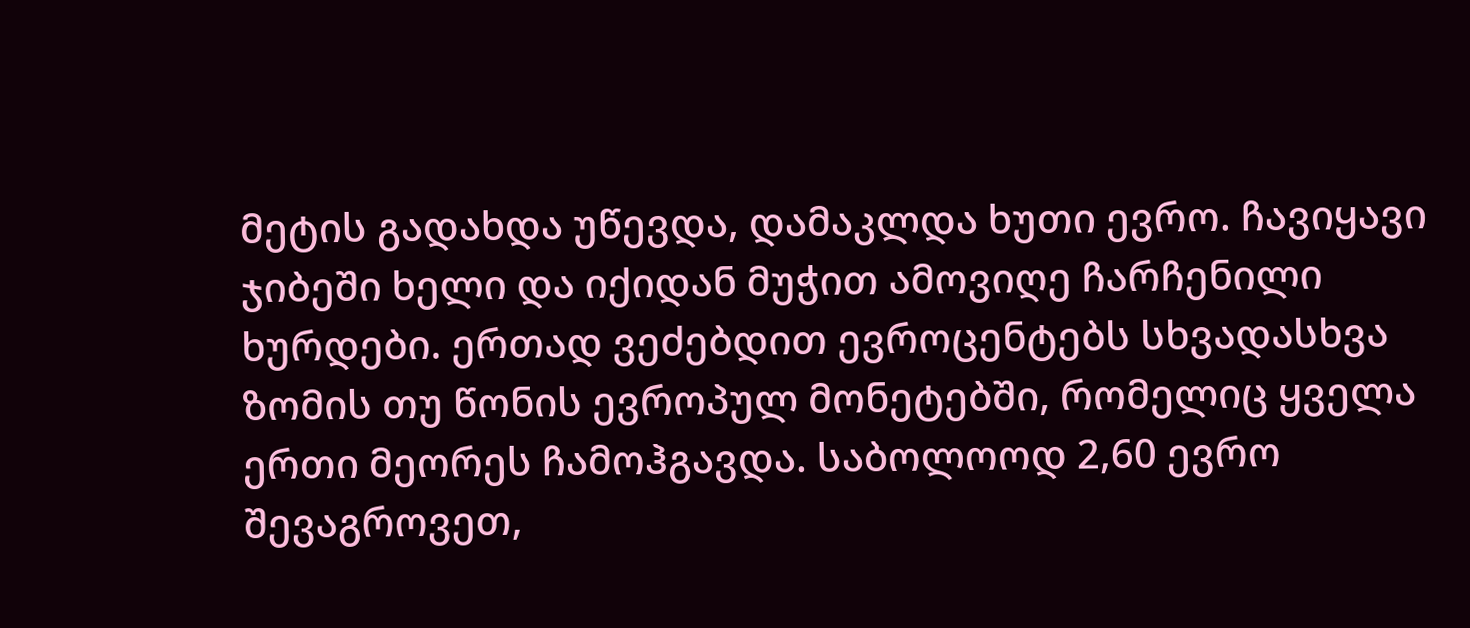მეტის გადახდა უწევდა, დამაკლდა ხუთი ევრო. ჩავიყავი ჯიბეში ხელი და იქიდან მუჭით ამოვიღე ჩარჩენილი ხურდები. ერთად ვეძებდით ევროცენტებს სხვადასხვა ზომის თუ წონის ევროპულ მონეტებში, რომელიც ყველა ერთი მეორეს ჩამოჰგავდა. საბოლოოდ 2,60 ევრო შევაგროვეთ,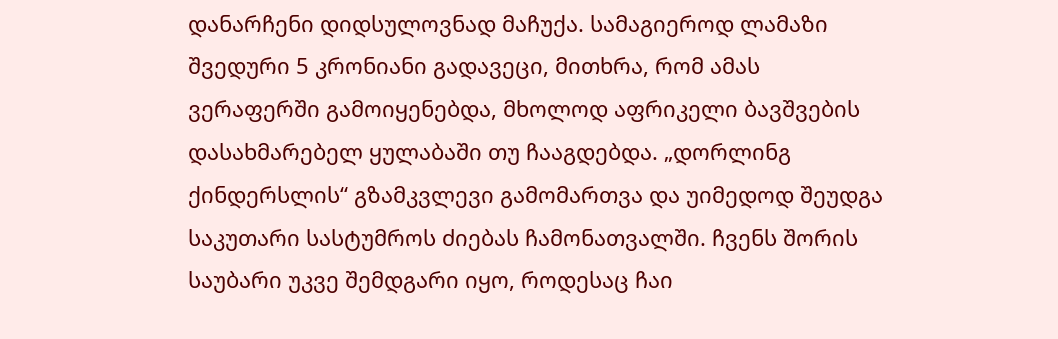დანარჩენი დიდსულოვნად მაჩუქა. სამაგიეროდ ლამაზი შვედური 5 კრონიანი გადავეცი, მითხრა, რომ ამას ვერაფერში გამოიყენებდა, მხოლოდ აფრიკელი ბავშვების დასახმარებელ ყულაბაში თუ ჩააგდებდა. „დორლინგ ქინდერსლის“ გზამკვლევი გამომართვა და უიმედოდ შეუდგა საკუთარი სასტუმროს ძიებას ჩამონათვალში. ჩვენს შორის საუბარი უკვე შემდგარი იყო, როდესაც ჩაი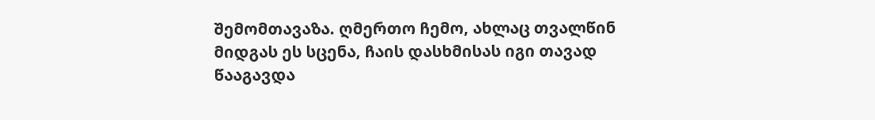შემომთავაზა. ღმერთო ჩემო, ახლაც თვალწინ მიდგას ეს სცენა, ჩაის დასხმისას იგი თავად წააგავდა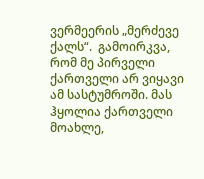ვერმეერის „მერძევე ქალს“.  გამოირკვა, რომ მე პირველი ქართველი არ ვიყავი ამ სასტუმროში. მას ჰყოლია ქართველი მოახლე,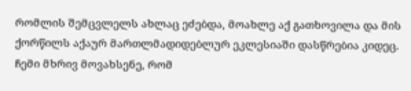რომლის შემცვლელს ახლაც ეძებდა, მოახლე აქ გათხოვილა და მის ქორწილს აქაურ მართლმადიდებლურ ეკლესიაში დასწრებია კიდეც. ჩემი მხრივ მოვახსენე, რომ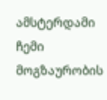ამსტერდამი ჩემი მოგზაურობის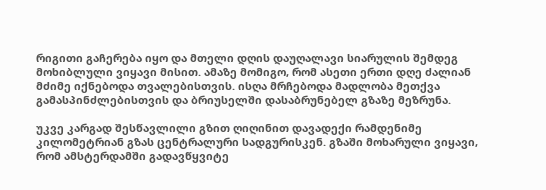რიგითი გაჩერება იყო და მთელი დღის დაუღალავი სიარულის შემდეგ მოხიბლული ვიყავი მისით. ამაზე მომიგო, რომ ასეთი ერთი დღე ძალიან მძიმე იქნებოდა თვალებისთვის. ისღა მრჩებოდა მადლობა მეთქვა გამასპინძლებისთვის და ბრიუსელში დასაბრუნებელ გზაზე მეზრუნა.

უკვე კარგად შესწავლილი გზით ღიღინით დავადექი რამდენიმე კილომეტრიან გზას ცენტრალური სადგურისკენ. გზაში მოხარული ვიყავი, რომ ამსტერდამში გადავწყვიტე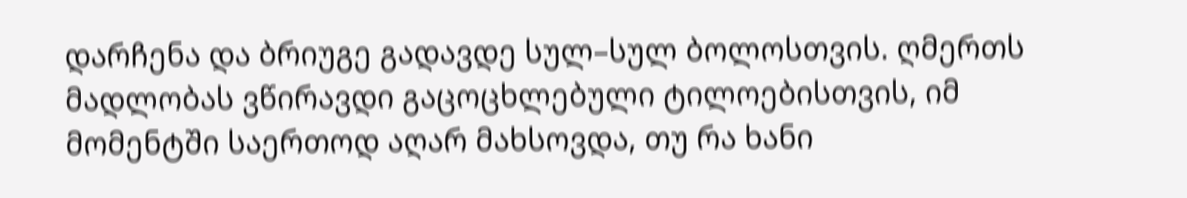დარჩენა და ბრიუგე გადავდე სულ–სულ ბოლოსთვის. ღმერთს მადლობას ვწირავდი გაცოცხლებული ტილოებისთვის, იმ მომენტში საერთოდ აღარ მახსოვდა, თუ რა ხანი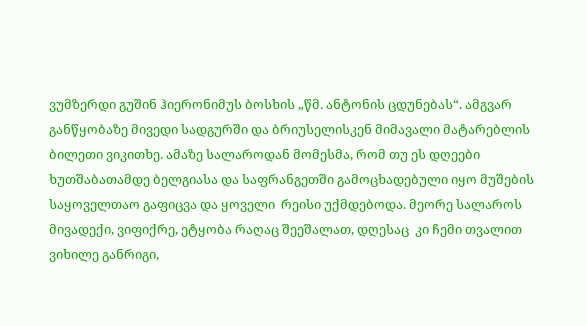ვუმზერდი გუშინ ჰიერონიმუს ბოსხის „წმ. ანტონის ცდუნებას“. ამგვარ განწყობაზე მივედი სადგურში და ბრიუსელისკენ მიმავალი მატარებლის ბილეთი ვიკითხე. ამაზე სალაროდან მომესმა, რომ თუ ეს დღეები ხუთშაბათამდე ბელგიასა და საფრანგეთში გამოცხადებული იყო მუშების საყოველთაო გაფიცვა და ყოველი  რეისი უქმდებოდა. მეორე სალაროს მივადექი, ვიფიქრე, ეტყობა რაღაც შეეშალათ, დღესაც  კი ჩემი თვალით ვიხილე განრიგი,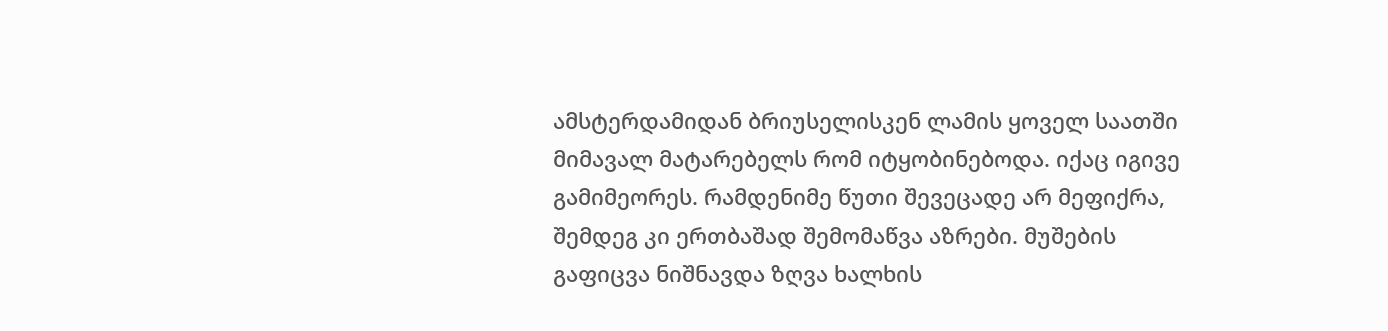ამსტერდამიდან ბრიუსელისკენ ლამის ყოველ საათში მიმავალ მატარებელს რომ იტყობინებოდა. იქაც იგივე გამიმეორეს. რამდენიმე წუთი შევეცადე არ მეფიქრა, შემდეგ კი ერთბაშად შემომაწვა აზრები. მუშების გაფიცვა ნიშნავდა ზღვა ხალხის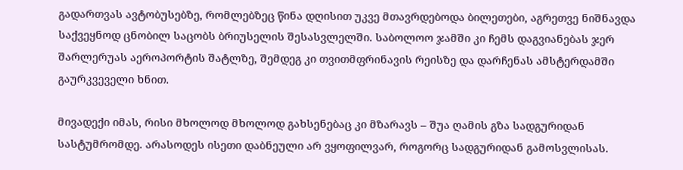გადართვას ავტობუსებზე, რომლებზეც წინა დღისით უკვე მთავრდებოდა ბილეთები, აგრეთვე ნიშნავდა საქვეყნოდ ცნობილ საცობს ბრიუსელის შესასვლელში. საბოლოო ჯამში კი ჩემს დაგვიანებას ჯერ შარლერუას აეროპორტის შატლზე, შემდეგ კი თვითმფრინავის რეისზე და დარჩენას ამსტერდამში გაურკვეველი ხნით.

მივადექი იმას, რისი მხოლოდ მხოლოდ გახსენებაც კი მზარავს – შუა ღამის გზა სადგურიდან სასტუმრომდე. არასოდეს ისეთი დაბნეული არ ვყოფილვარ, როგორც სადგურიდან გამოსვლისას.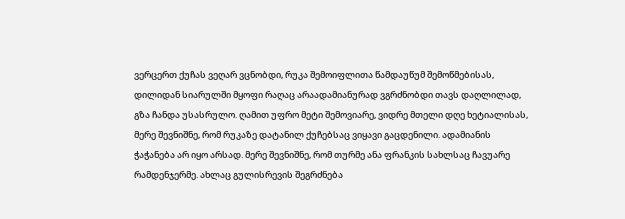ვერცერთ ქუჩას ვეღარ ვცნობდი, რუკა შემოიფლითა წამდაუწუმ შემოწმებისას, დილიდან სიარულში მყოფი რაღაც არაადამიანურად ვგრძნობდი თავს დაღლილად, გზა ჩანდა უსასრულო. ღამით უფრო მეტი შემოვიარე, ვიდრე მთელი დღე ხეტიალისას, მერე შევნიშნე, რომ რუკაზე დატანილ ქუჩებსაც ვიყავი გაცდენილი. ადამიანის ჭაჭანება არ იყო არსად. მერე შევნიშნე, რომ თურმე ანა ფრანკის სახლსაც ჩავუარე რამდენჯერმე. ახლაც გულისრევის შეგრძნება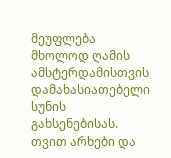მეუფლება მხოლოდ ღამის ამსტერდამისთვის დამახასიათებელი სუნის გახსენებისას. თვით არხები და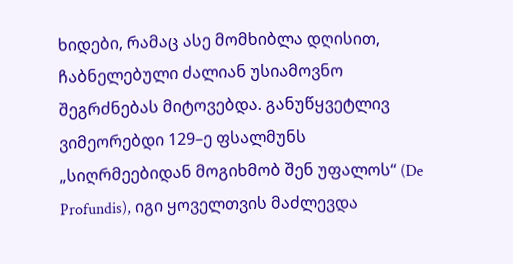ხიდები, რამაც ასე მომხიბლა დღისით, ჩაბნელებული ძალიან უსიამოვნო შეგრძნებას მიტოვებდა. განუწყვეტლივ ვიმეორებდი 129–ე ფსალმუნს „სიღრმეებიდან მოგიხმობ შენ უფალოს“ (De Profundis), იგი ყოველთვის მაძლევდა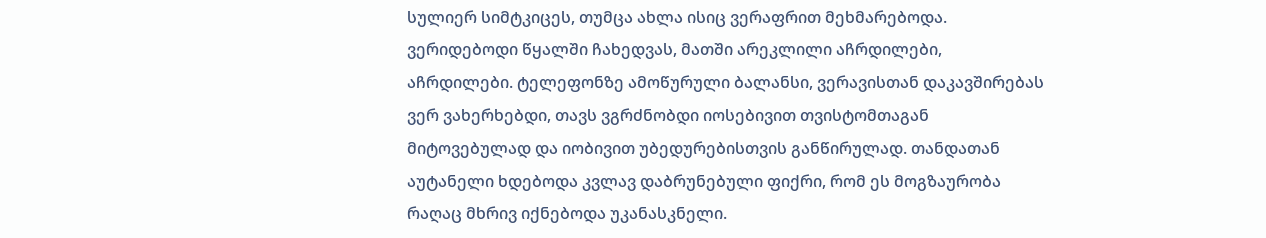სულიერ სიმტკიცეს, თუმცა ახლა ისიც ვერაფრით მეხმარებოდა. ვერიდებოდი წყალში ჩახედვას, მათში არეკლილი აჩრდილები, აჩრდილები. ტელეფონზე ამოწურული ბალანსი, ვერავისთან დაკავშირებას ვერ ვახერხებდი, თავს ვგრძნობდი იოსებივით თვისტომთაგან მიტოვებულად და იობივით უბედურებისთვის განწირულად. თანდათან აუტანელი ხდებოდა კვლავ დაბრუნებული ფიქრი, რომ ეს მოგზაურობა რაღაც მხრივ იქნებოდა უკანასკნელი.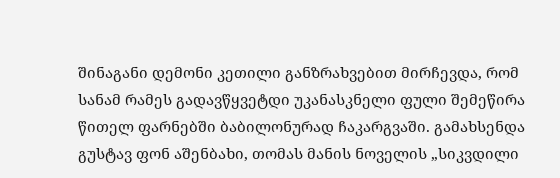შინაგანი დემონი კეთილი განზრახვებით მირჩევდა, რომ სანამ რამეს გადავწყვეტდი უკანასკნელი ფული შემეწირა წითელ ფარნებში ბაბილონურად ჩაკარგვაში. გამახსენდა გუსტავ ფონ აშენბახი, თომას მანის ნოველის „სიკვდილი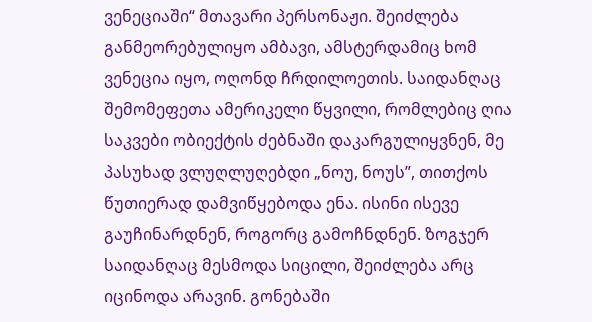ვენეციაში“ მთავარი პერსონაჟი. შეიძლება განმეორებულიყო ამბავი, ამსტერდამიც ხომ ვენეცია იყო, ოღონდ ჩრდილოეთის. საიდანღაც შემომეფეთა ამერიკელი წყვილი, რომლებიც ღია საკვები ობიექტის ძებნაში დაკარგულიყვნენ, მე პასუხად ვლუღლუღებდი „ნოუ, ნოუს”, თითქოს წუთიერად დამვიწყებოდა ენა. ისინი ისევე გაუჩინარდნენ, როგორც გამოჩნდნენ. ზოგჯერ საიდანღაც მესმოდა სიცილი, შეიძლება არც იცინოდა არავინ. გონებაში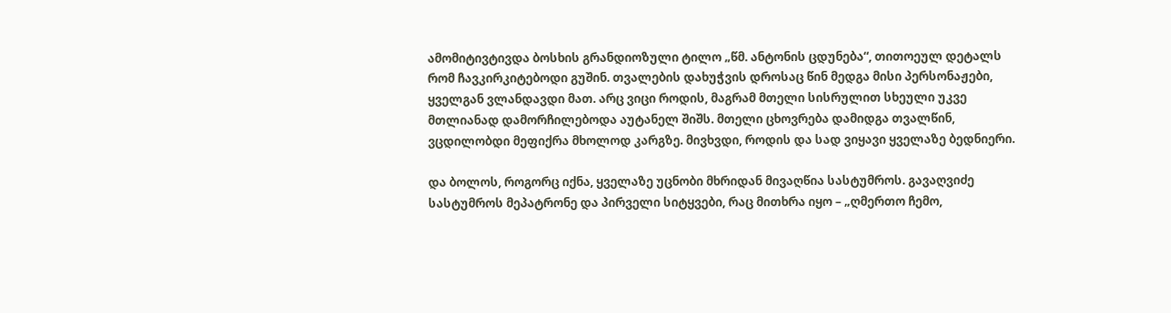ამომიტივტივდა ბოსხის გრანდიოზული ტილო „წმ. ანტონის ცდუნება“, თითოეულ დეტალს რომ ჩავკირკიტებოდი გუშინ. თვალების დახუჭვის დროსაც წინ მედგა მისი პერსონაჟები, ყველგან ვლანდავდი მათ. არც ვიცი როდის, მაგრამ მთელი სისრულით სხეული უკვე მთლიანად დამორჩილებოდა აუტანელ შიშს. მთელი ცხოვრება დამიდგა თვალწინ, ვცდილობდი მეფიქრა მხოლოდ კარგზე. მივხვდი, როდის და სად ვიყავი ყველაზე ბედნიერი.

და ბოლოს, როგორც იქნა, ყველაზე უცნობი მხრიდან მივაღწია სასტუმროს. გავაღვიძე სასტუმროს მეპატრონე და პირველი სიტყვები, რაც მითხრა იყო – „ღმერთო ჩემო,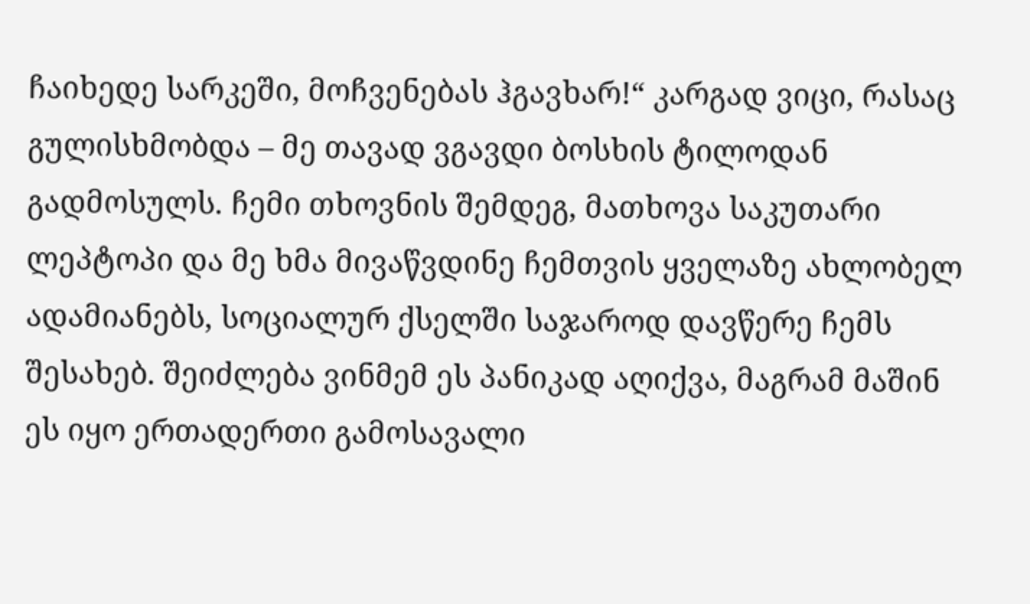ჩაიხედე სარკეში, მოჩვენებას ჰგავხარ!“ კარგად ვიცი, რასაც გულისხმობდა – მე თავად ვგავდი ბოსხის ტილოდან გადმოსულს. ჩემი თხოვნის შემდეგ, მათხოვა საკუთარი ლეპტოპი და მე ხმა მივაწვდინე ჩემთვის ყველაზე ახლობელ ადამიანებს, სოციალურ ქსელში საჯაროდ დავწერე ჩემს შესახებ. შეიძლება ვინმემ ეს პანიკად აღიქვა, მაგრამ მაშინ ეს იყო ერთადერთი გამოსავალი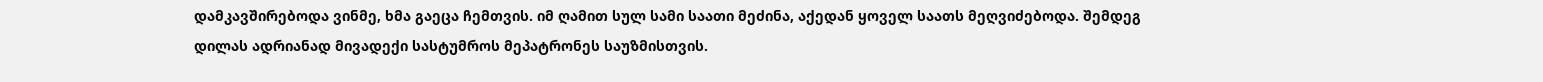დამკავშირებოდა ვინმე, ხმა გაეცა ჩემთვის. იმ ღამით სულ სამი საათი მეძინა, აქედან ყოველ საათს მეღვიძებოდა. შემდეგ დილას ადრიანად მივადექი სასტუმროს მეპატრონეს საუზმისთვის.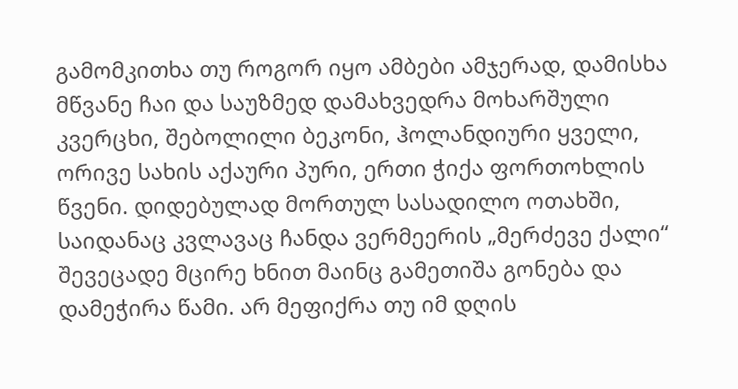გამომკითხა თუ როგორ იყო ამბები ამჯერად, დამისხა მწვანე ჩაი და საუზმედ დამახვედრა მოხარშული კვერცხი, შებოლილი ბეკონი, ჰოლანდიური ყველი, ორივე სახის აქაური პური, ერთი ჭიქა ფორთოხლის წვენი. დიდებულად მორთულ სასადილო ოთახში, საიდანაც კვლავაც ჩანდა ვერმეერის „მერძევე ქალი“ შევეცადე მცირე ხნით მაინც გამეთიშა გონება და დამეჭირა წამი. არ მეფიქრა თუ იმ დღის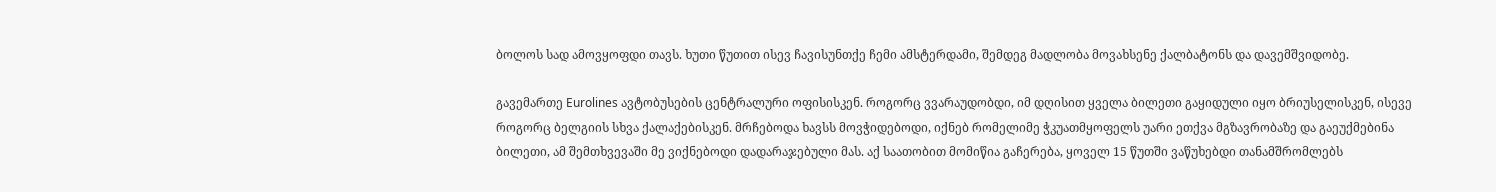ბოლოს სად ამოვყოფდი თავს. ხუთი წუთით ისევ ჩავისუნთქე ჩემი ამსტერდამი, შემდეგ მადლობა მოვახსენე ქალბატონს და დავემშვიდობე.

გავემართე Eurolines ავტობუსების ცენტრალური ოფისისკენ. როგორც ვვარაუდობდი, იმ დღისით ყველა ბილეთი გაყიდული იყო ბრიუსელისკენ, ისევე როგორც ბელგიის სხვა ქალაქებისკენ. მრჩებოდა ხავსს მოვჭიდებოდი, იქნებ რომელიმე ჭკუათმყოფელს უარი ეთქვა მგზავრობაზე და გაეუქმებინა ბილეთი, ამ შემთხვევაში მე ვიქნებოდი დადარაჯებული მას. აქ საათობით მომიწია გაჩერება, ყოველ 15 წუთში ვაწუხებდი თანამშრომლებს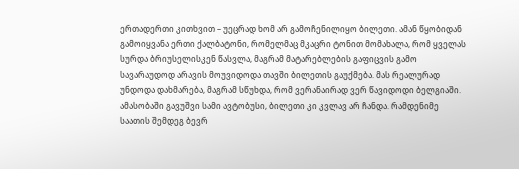ერთადერთი კითხვით – უეცრად ხომ არ გამოჩენილიყო ბილეთი. ამან წყობიდან გამოიყვანა ერთი ქალბატონი, რომელმაც მკაცრი ტონით მომახალა, რომ ყველას სურდა ბრიუსელისკენ წასვლა, მაგრამ მატარებლების გაფიცვის გამო სავარაუდოდ არავის მოუვიდოდა თავში ბილეთის გაუქმება. მას რეალურად უნდოდა დახმარება, მაგრამ სწუხდა, რომ ვერანაირად ვერ წავიდოდი ბელგიაში. ამასობაში გავუშვი სამი ავტობუსი, ბილეთი კი კვლავ არ ჩანდა. რამდენიმე საათის შემდეგ ბევრ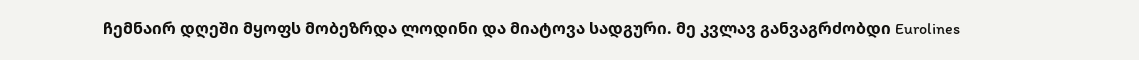ჩემნაირ დღეში მყოფს მობეზრდა ლოდინი და მიატოვა სადგური. მე კვლავ განვაგრძობდი Eurolines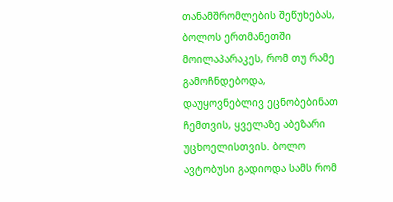თანამშრომლების შეწუხებას, ბოლოს ერთმანეთში მოილაპარაკეს, რომ თუ რამე გამოჩნდებოდა, დაუყოვნებლივ ეცნობებინათ ჩემთვის, ყველაზე აბეზარი უცხოელისთვის. ბოლო ავტობუსი გადიოდა სამს რომ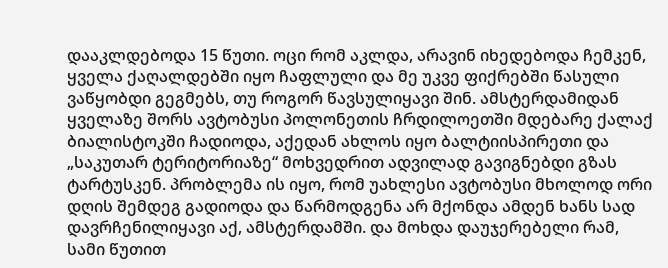დააკლდებოდა 15 წუთი. ოცი რომ აკლდა, არავინ იხედებოდა ჩემკენ, ყველა ქაღალდებში იყო ჩაფლული და მე უკვე ფიქრებში წასული ვაწყობდი გეგმებს, თუ როგორ წავსულიყავი შინ. ამსტერდამიდან ყველაზე შორს ავტობუსი პოლონეთის ჩრდილოეთში მდებარე ქალაქ ბიალისტოკში ჩადიოდა, აქედან ახლოს იყო ბალტიისპირეთი და „საკუთარ ტერიტორიაზე“ მოხვედრით ადვილად გავიგნებდი გზას ტარტუსკენ. პრობლემა ის იყო, რომ უახლესი ავტობუსი მხოლოდ ორი დღის შემდეგ გადიოდა და წარმოდგენა არ მქონდა ამდენ ხანს სად დავრჩენილიყავი აქ, ამსტერდამში. და მოხდა დაუჯერებელი რამ, სამი წუთით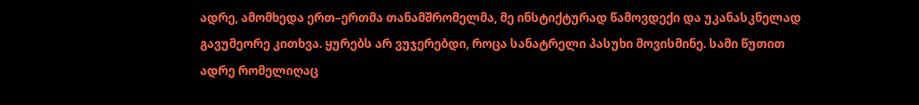ადრე, ამომხედა ერთ–ერთმა თანამშრომელმა, მე ინსტიქტურად წამოვდექი და უკანასკნელად გავუმეორე კითხვა. ყურებს არ ვუჯერებდი, როცა სანატრელი პასუხი მოვისმინე. სამი წუთით ადრე რომელიღაც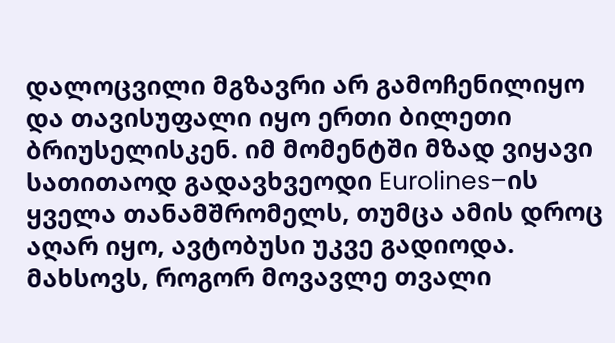დალოცვილი მგზავრი არ გამოჩენილიყო და თავისუფალი იყო ერთი ბილეთი ბრიუსელისკენ. იმ მომენტში მზად ვიყავი სათითაოდ გადავხვეოდი Eurolines–ის ყველა თანამშრომელს, თუმცა ამის დროც აღარ იყო, ავტობუსი უკვე გადიოდა. მახსოვს, როგორ მოვავლე თვალი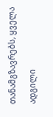თანამგზავრებს, ყველა ადგილი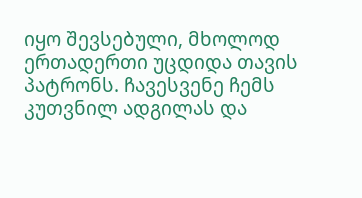იყო შევსებული, მხოლოდ ერთადერთი უცდიდა თავის პატრონს. ჩავესვენე ჩემს კუთვნილ ადგილას და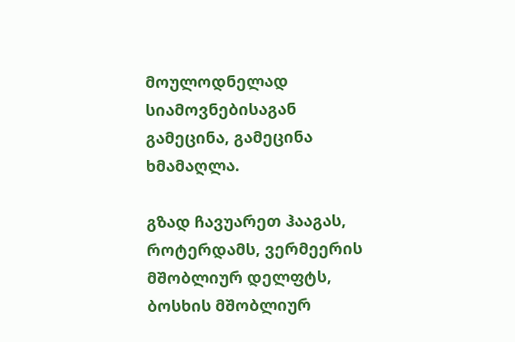მოულოდნელად სიამოვნებისაგან გამეცინა, გამეცინა ხმამაღლა.

გზად ჩავუარეთ ჰააგას, როტერდამს, ვერმეერის მშობლიურ დელფტს, ბოსხის მშობლიურ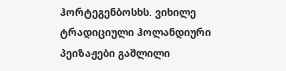ჰორტეგენბოსხს. ვიხილე ტრადიციული ჰოლანდიური პეიზაჟები გაშლილი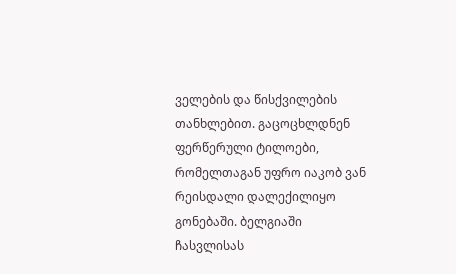ველების და წისქვილების თანხლებით. გაცოცხლდნენ ფერწერული ტილოები, რომელთაგან უფრო იაკობ ვან რეისდალი დალექილიყო გონებაში. ბელგიაში ჩასვლისას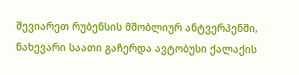შევიარეთ რუბენსის მშობლიურ ანტვერპენში, ნახევარი საათი გაჩერდა ავტობუსი ქალაქის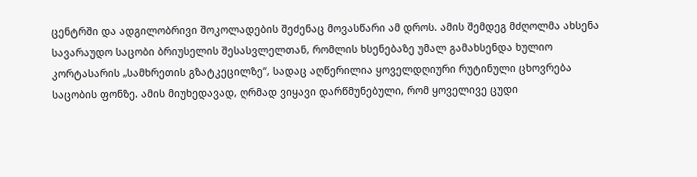ცენტრში და ადგილობრივი შოკოლადების შეძენაც მოვასწარი ამ დროს. ამის შემდეგ მძღოლმა ახსენა სავარაუდო საცობი ბრიუსელის შესასვლელთან, რომლის ხსენებაზე უმალ გამახსენდა ხულიო კორტასარის „სამხრეთის გზატკეცილზე“, სადაც აღწერილია ყოველდღიური რუტინული ცხოვრება საცობის ფონზე. ამის მიუხედავად, ღრმად ვიყავი დარწმუნებული, რომ ყოველივე ცუდი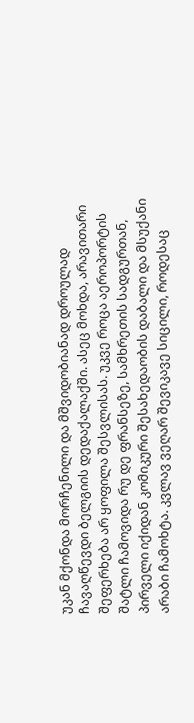უკან მქონდა მორჩენილი და მშვიდობიანად დროულად ჩავაღწევდი ბელგიის დედაქალაქში. ასეც მოხდა, არავითარი შეფერხება არ ყოფილა შესვლისას. უკვე როცა აეროპორტის შატლი ჩამოვიდა რუ დე ფრანსეზე, სამხრეთის სადგურთან, პირველი იქიდან კომიკური შესახედაობის დაბალი და მსუქანი არაბი ჩამოხტა. კვლავ ვეღარ შევიკავე სიცილი, როდესაც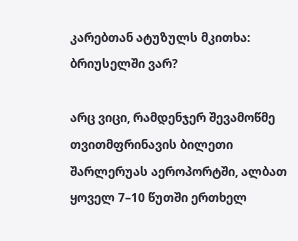კარებთან ატუზულს მკითხა: ბრიუსელში ვარ?

არც ვიცი, რამდენჯერ შევამოწმე თვითმფრინავის ბილეთი შარლერუას აეროპორტში, ალბათ ყოველ 7–10 წუთში ერთხელ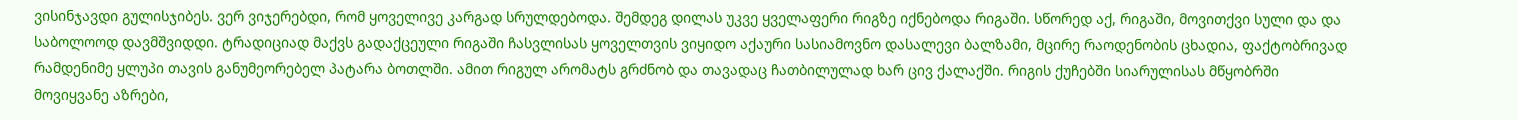ვისინჯავდი გულისჯიბეს. ვერ ვიჯერებდი, რომ ყოველივე კარგად სრულდებოდა. შემდეგ დილას უკვე ყველაფერი რიგზე იქნებოდა რიგაში. სწორედ აქ, რიგაში, მოვითქვი სული და და საბოლოოდ დავმშვიდდი. ტრადიციად მაქვს გადაქცეული რიგაში ჩასვლისას ყოველთვის ვიყიდო აქაური სასიამოვნო დასალევი ბალზამი, მცირე რაოდენობის ცხადია, ფაქტობრივად რამდენიმე ყლუპი თავის განუმეორებელ პატარა ბოთლში. ამით რიგულ არომატს გრძნობ და თავადაც ჩათბილულად ხარ ცივ ქალაქში. რიგის ქუჩებში სიარულისას მწყობრში მოვიყვანე აზრები,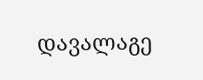დავალაგე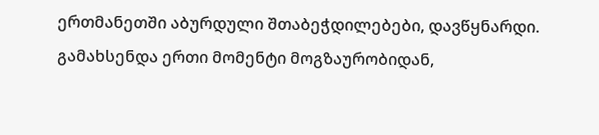ერთმანეთში აბურდული შთაბეჭდილებები, დავწყნარდი. გამახსენდა ერთი მომენტი მოგზაურობიდან,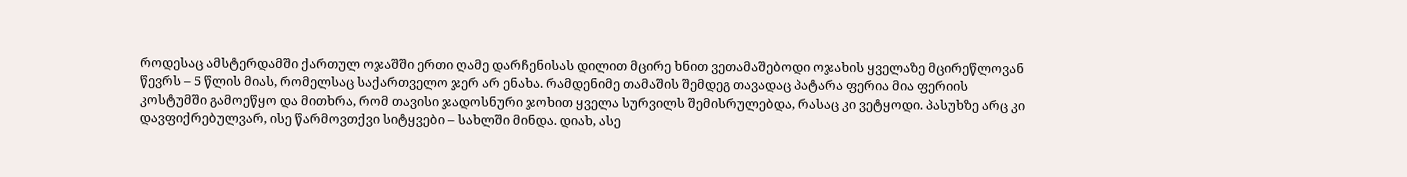როდესაც ამსტერდამში ქართულ ოჯაშში ერთი ღამე დარჩენისას დილით მცირე ხნით ვეთამაშებოდი ოჯახის ყველაზე მცირეწლოვან წევრს – 5 წლის მიას, რომელსაც საქართველო ჯერ არ ენახა. რამდენიმე თამაშის შემდეგ თავადაც პატარა ფერია მია ფერიის კოსტუმში გამოეწყო და მითხრა, რომ თავისი ჯადოსნური ჯოხით ყველა სურვილს შემისრულებდა, რასაც კი ვეტყოდი. პასუხზე არც კი დავფიქრებულვარ, ისე წარმოვთქვი სიტყვები – სახლში მინდა. დიახ, ასე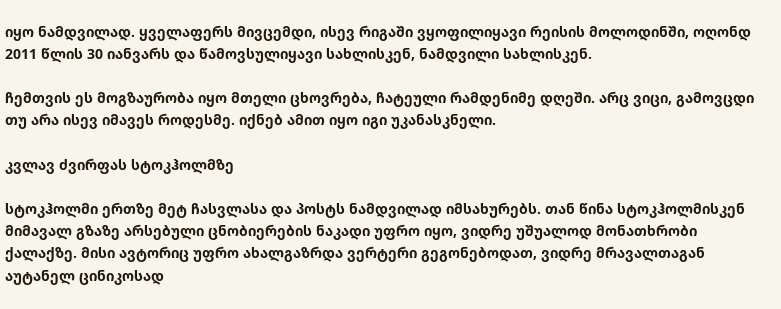იყო ნამდვილად. ყველაფერს მივცემდი, ისევ რიგაში ვყოფილიყავი რეისის მოლოდინში, ოღონდ 2011 წლის 30 იანვარს და წამოვსულიყავი სახლისკენ, ნამდვილი სახლისკენ.

ჩემთვის ეს მოგზაურობა იყო მთელი ცხოვრება, ჩატეული რამდენიმე დღეში. არც ვიცი, გამოვცდი თუ არა ისევ იმავეს როდესმე. იქნებ ამით იყო იგი უკანასკნელი.

კვლავ ძვირფას სტოკჰოლმზე

სტოკჰოლმი ერთზე მეტ ჩასვლასა და პოსტს ნამდვილად იმსახურებს. თან წინა სტოკჰოლმისკენ მიმავალ გზაზე არსებული ცნობიერების ნაკადი უფრო იყო, ვიდრე უშუალოდ მონათხრობი ქალაქზე. მისი ავტორიც უფრო ახალგაზრდა ვერტერი გეგონებოდათ, ვიდრე მრავალთაგან აუტანელ ცინიკოსად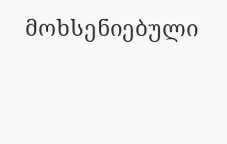მოხსენიებული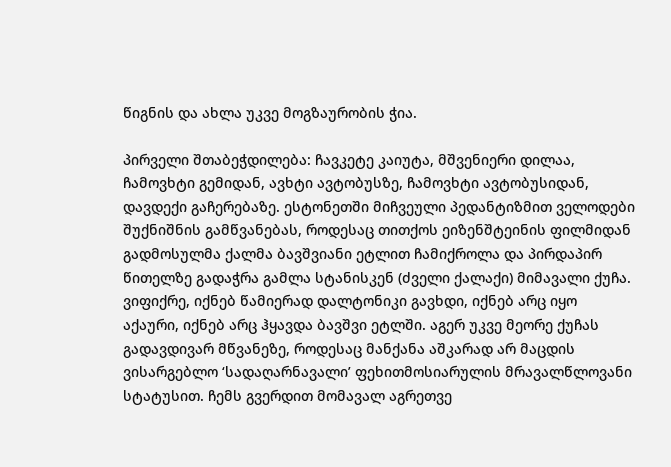წიგნის და ახლა უკვე მოგზაურობის ჭია.

პირველი შთაბეჭდილება: ჩავკეტე კაიუტა, მშვენიერი დილაა, ჩამოვხტი გემიდან, ავხტი ავტობუსზე, ჩამოვხტი ავტობუსიდან, დავდექი გაჩერებაზე. ესტონეთში მიჩვეული პედანტიზმით ველოდები შუქნიშნის გამწვანებას, როდესაც თითქოს ეიზენშტეინის ფილმიდან გადმოსულმა ქალმა ბავშვიანი ეტლით ჩამიქროლა და პირდაპირ წითელზე გადაჭრა გამლა სტანისკენ (ძველი ქალაქი) მიმავალი ქუჩა. ვიფიქრე, იქნებ წამიერად დალტონიკი გავხდი, იქნებ არც იყო აქაური, იქნებ არც ჰყავდა ბავშვი ეტლში. აგერ უკვე მეორე ქუჩას გადავდივარ მწვანეზე, როდესაც მანქანა აშკარად არ მაცდის ვისარგებლო ‘სადაღარნავალი’ ფეხითმოსიარულის მრავალწლოვანი  სტატუსით. ჩემს გვერდით მომავალ აგრეთვე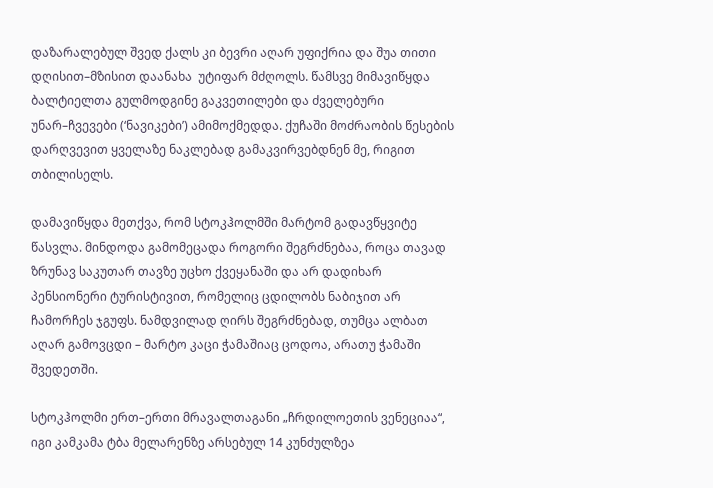დაზარალებულ შვედ ქალს კი ბევრი აღარ უფიქრია და შუა თითი დღისით–მზისით დაანახა  უტიფარ მძღოლს. წამსვე მიმავიწყდა ბალტიელთა გულმოდგინე გაკვეთილები და ძველებური უნარ–ჩვევები (‘ნავიკები’) ამიმოქმედდა. ქუჩაში მოძრაობის წესების დარღვევით ყველაზე ნაკლებად გამაკვირვებდნენ მე, რიგით თბილისელს.

დამავიწყდა მეთქვა, რომ სტოკჰოლმში მარტომ გადავწყვიტე წასვლა. მინდოდა გამომეცადა როგორი შეგრძნებაა, როცა თავად ზრუნავ საკუთარ თავზე უცხო ქვეყანაში და არ დადიხარ პენსიონერი ტურისტივით, რომელიც ცდილობს ნაბიჯით არ ჩამორჩეს ჯგუფს. ნამდვილად ღირს შეგრძნებად, თუმცა ალბათ აღარ გამოვცდი – მარტო კაცი ჭამაშიაც ცოდოა, არათუ ჭამაში შვედეთში.

სტოკჰოლმი ერთ–ერთი მრავალთაგანი „ჩრდილოეთის ვენეციაა“, იგი კამკამა ტბა მელარენზე არსებულ 14 კუნძულზეა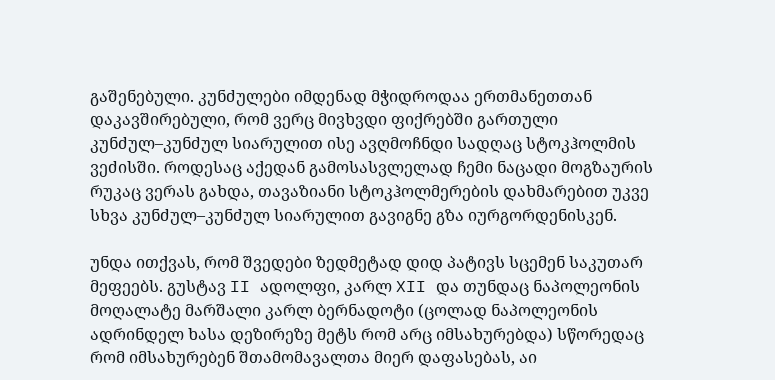გაშენებული. კუნძულები იმდენად მჭიდროდაა ერთმანეთთან დაკავშირებული, რომ ვერც მივხვდი ფიქრებში გართული კუნძულ–კუნძულ სიარულით ისე ავღმოჩნდი სადღაც სტოკჰოლმის ვეძისში. როდესაც აქედან გამოსასვლელად ჩემი ნაცადი მოგზაურის რუკაც ვერას გახდა, თავაზიანი სტოკჰოლმერების დახმარებით უკვე სხვა კუნძულ–კუნძულ სიარულით გავიგნე გზა იურგორდენისკენ.

უნდა ითქვას, რომ შვედები ზედმეტად დიდ პატივს სცემენ საკუთარ მეფეებს. გუსტავ II ადოლფი, კარლ XII და თუნდაც ნაპოლეონის მოღალატე მარშალი კარლ ბერნადოტი (ცოლად ნაპოლეონის ადრინდელ ხასა დეზირეზე მეტს რომ არც იმსახურებდა) სწორედაც რომ იმსახურებენ შთამომავალთა მიერ დაფასებას, აი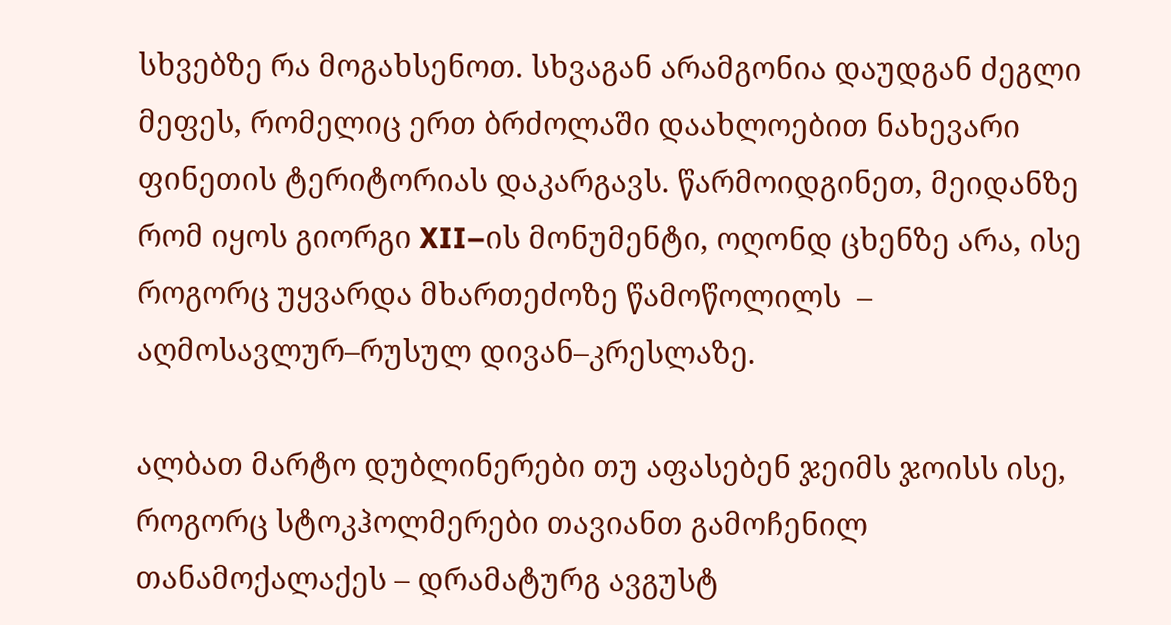სხვებზე რა მოგახსენოთ. სხვაგან არამგონია დაუდგან ძეგლი მეფეს, რომელიც ერთ ბრძოლაში დაახლოებით ნახევარი ფინეთის ტერიტორიას დაკარგავს. წარმოიდგინეთ, მეიდანზე რომ იყოს გიორგი XII–ის მონუმენტი, ოღონდ ცხენზე არა, ისე როგორც უყვარდა მხართეძოზე წამოწოლილს  –  აღმოსავლურ–რუსულ დივან–კრესლაზე.

ალბათ მარტო დუბლინერები თუ აფასებენ ჯეიმს ჯოისს ისე, როგორც სტოკჰოლმერები თავიანთ გამოჩენილ თანამოქალაქეს – დრამატურგ ავგუსტ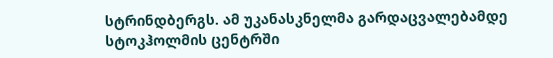სტრინდბერგს. ამ უკანასკნელმა გარდაცვალებამდე სტოკჰოლმის ცენტრში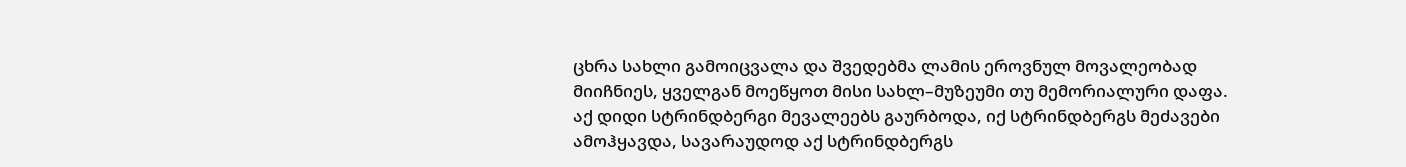ცხრა სახლი გამოიცვალა და შვედებმა ლამის ეროვნულ მოვალეობად მიიჩნიეს, ყველგან მოეწყოთ მისი სახლ–მუზეუმი თუ მემორიალური დაფა. აქ დიდი სტრინდბერგი მევალეებს გაურბოდა, იქ სტრინდბერგს მეძავები ამოჰყავდა, სავარაუდოდ აქ სტრინდბერგს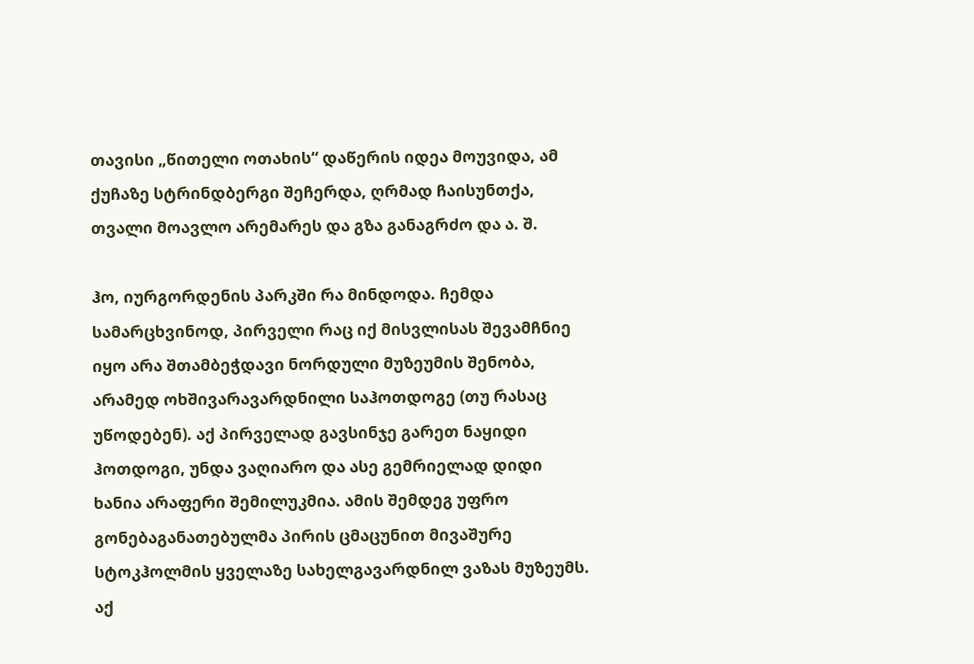თავისი „წითელი ოთახის“ დაწერის იდეა მოუვიდა, ამ ქუჩაზე სტრინდბერგი შეჩერდა, ღრმად ჩაისუნთქა, თვალი მოავლო არემარეს და გზა განაგრძო და ა. შ.

ჰო, იურგორდენის პარკში რა მინდოდა. ჩემდა სამარცხვინოდ, პირველი რაც იქ მისვლისას შევამჩნიე იყო არა შთამბეჭდავი ნორდული მუზეუმის შენობა, არამედ ოხშივარავარდნილი საჰოთდოგე (თუ რასაც უწოდებენ). აქ პირველად გავსინჯე გარეთ ნაყიდი ჰოთდოგი, უნდა ვაღიარო და ასე გემრიელად დიდი ხანია არაფერი შემილუკმია. ამის შემდეგ უფრო გონებაგანათებულმა პირის ცმაცუნით მივაშურე სტოკჰოლმის ყველაზე სახელგავარდნილ ვაზას მუზეუმს. აქ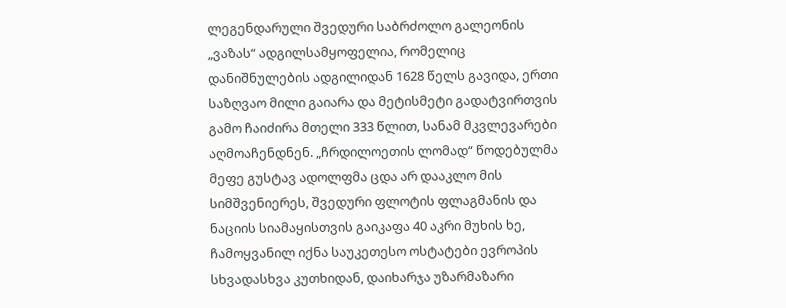ლეგენდარული შვედური საბრძოლო გალეონის „ვაზას“ ადგილსამყოფელია, რომელიც დანიშნულების ადგილიდან 1628 წელს გავიდა, ერთი საზღვაო მილი გაიარა და მეტისმეტი გადატვირთვის გამო ჩაიძირა მთელი 333 წლით, სანამ მკვლევარები აღმოაჩენდნენ. „ჩრდილოეთის ლომად“ წოდებულმა მეფე გუსტავ ადოლფმა ცდა არ დააკლო მის სიმშვენიერეს, შვედური ფლოტის ფლაგმანის და ნაციის სიამაყისთვის გაიკაფა 40 აკრი მუხის ხე, ჩამოყვანილ იქნა საუკეთესო ოსტატები ევროპის სხვადასხვა კუთხიდან, დაიხარჯა უზარმაზარი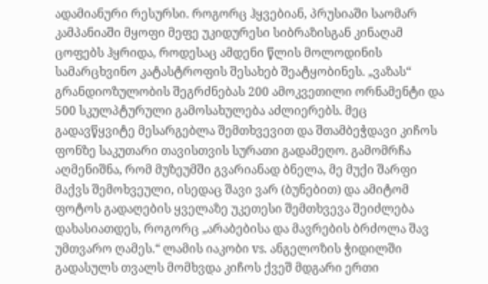ადამიანური რესურსი. როგორც ჰყვებიან, პრუსიაში საომარ კამპანიაში მყოფი მეფე უკიდურესი სიბრაზისგან კინაღამ ცოფებს ჰყრიდა, როდესაც ამდენი წლის მოლოდინის სამარცხვინო კატასტროფის შესახებ შეატყობინეს. „ვაზას“ გრანდიოზულობის შეგრძნებას 200 ამოკვეთილი ორნამენტი და 500 სკულპტურული გამოსახულება აძლიერებს. მეც გადავწყვიტე მესარგებლა შემთხვევით და შთამბეჭდავი კიჩოს ფონზე საკუთარი თავისთვის სურათი გადამეღო. გამომრჩა აღმენიშნა, რომ მუზეუმში გვარიანად ბნელა, მე მუქი შარფი მაქვს შემოხვეული, ისედაც შავი ვარ (ბუნებით) და ამიტომ ფოტოს გადაღების ყველაზე უკეთესი შემთხვევა შეიძლება დახასიათდეს, როგორც „არაბებისა და მავრების ბრძოლა შავ უმთვარო ღამეს.“ ლამის იაკობი vs. ანგელოზის ჭიდილში გადასულს თვალს მომხვდა კიჩოს ქვეშ მდგარი ერთი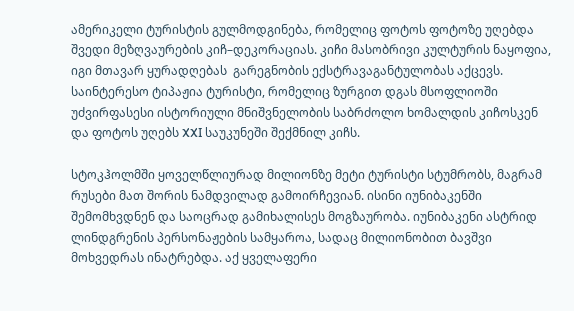ამერიკელი ტურისტის გულმოდგინება, რომელიც ფოტოს ფოტოზე უღებდა შვედი მეზღვაურების კიჩ–დეკორაციას. კიჩი მასობრივი კულტურის ნაყოფია, იგი მთავარ ყურადღებას  გარეგნობის ექსტრავაგანტულობას აქცევს. საინტერესო ტიპაჟია ტურისტი, რომელიც ზურგით დგას მსოფლიოში უძვირფასესი ისტორიული მნიშვნელობის საბრძოლო ხომალდის კიჩოსკენ და ფოტოს უღებს XXI საუკუნეში შექმნილ კიჩს.

სტოკჰოლმში ყოველწლიურად მილიონზე მეტი ტურისტი სტუმრობს, მაგრამ რუსები მათ შორის ნამდვილად გამოირჩევიან. ისინი იუნიბაკენში შემომხვდნენ და საოცრად გამიხალისეს მოგზაურობა. იუნიბაკენი ასტრიდ ლინდგრენის პერსონაჟების სამყაროა, სადაც მილიონობით ბავშვი მოხვედრას ინატრებდა. აქ ყველაფერი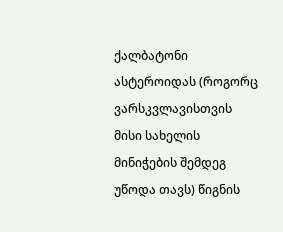ქალბატონი ასტეროიდას (როგორც ვარსკვლავისთვის მისი სახელის მინიჭების შემდეგ უწოდა თავს) წიგნის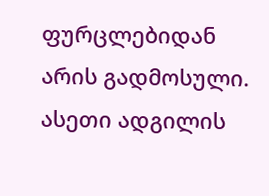ფურცლებიდან არის გადმოსული. ასეთი ადგილის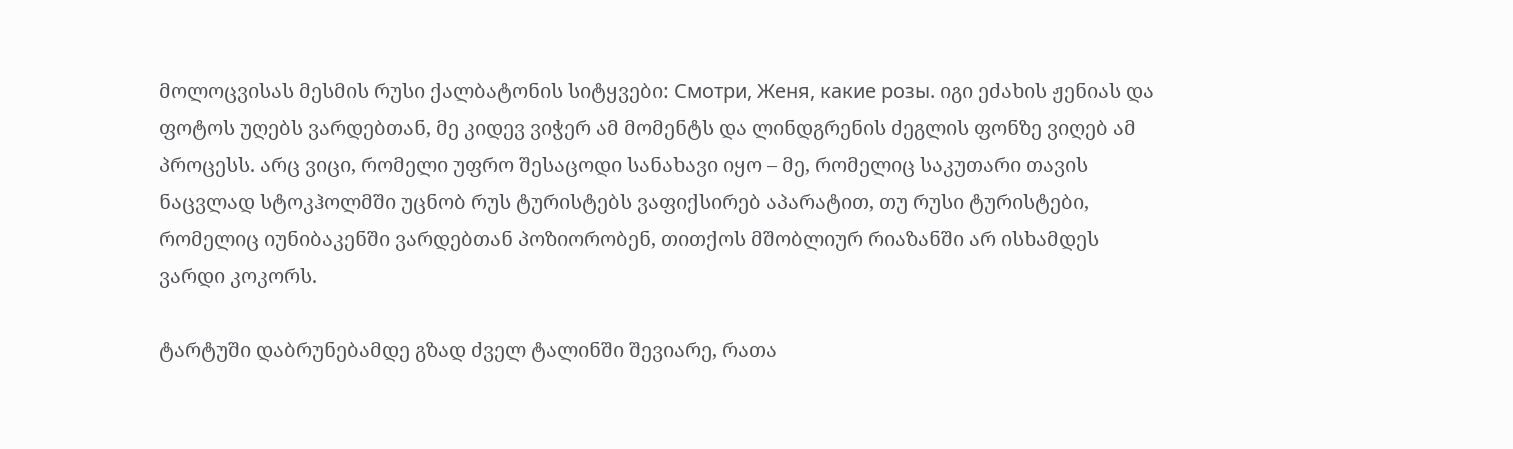მოლოცვისას მესმის რუსი ქალბატონის სიტყვები: Смотри, Женя, какие розы. იგი ეძახის ჟენიას და ფოტოს უღებს ვარდებთან, მე კიდევ ვიჭერ ამ მომენტს და ლინდგრენის ძეგლის ფონზე ვიღებ ამ პროცესს. არც ვიცი, რომელი უფრო შესაცოდი სანახავი იყო – მე, რომელიც საკუთარი თავის ნაცვლად სტოკჰოლმში უცნობ რუს ტურისტებს ვაფიქსირებ აპარატით, თუ რუსი ტურისტები, რომელიც იუნიბაკენში ვარდებთან პოზიორობენ, თითქოს მშობლიურ რიაზანში არ ისხამდეს ვარდი კოკორს.

ტარტუში დაბრუნებამდე გზად ძველ ტალინში შევიარე, რათა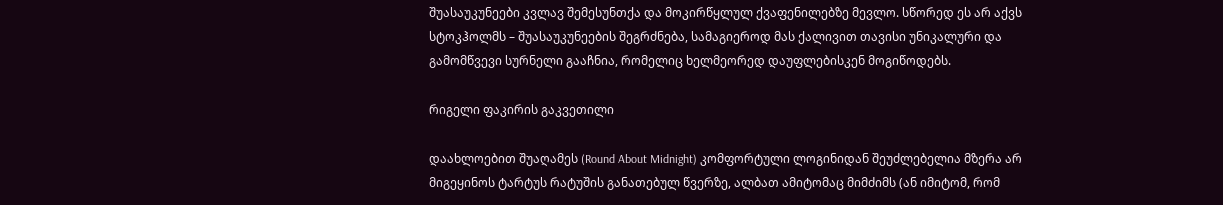შუასაუკუნეები კვლავ შემესუნთქა და მოკირწყლულ ქვაფენილებზე მევლო. სწორედ ეს არ აქვს სტოკჰოლმს – შუასაუკუნეების შეგრძნება, სამაგიეროდ მას ქალივით თავისი უნიკალური და გამომწვევი სურნელი გააჩნია, რომელიც ხელმეორედ დაუფლებისკენ მოგიწოდებს.

რიგელი ფაკირის გაკვეთილი

დაახლოებით შუაღამეს (Round About Midnight) კომფორტული ლოგინიდან შეუძლებელია მზერა არ მიგეყინოს ტარტუს რატუშის განათებულ წვერზე, ალბათ ამიტომაც მიმძიმს (ან იმიტომ, რომ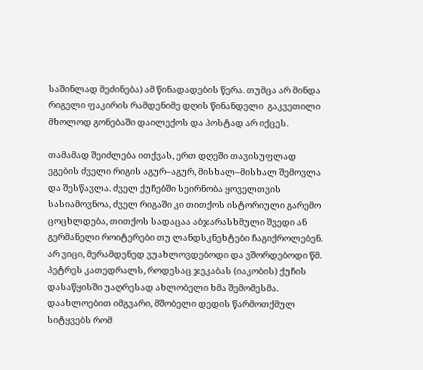საშინლად მეძინება) ამ წინადადების წერა. თუმცა არ მინდა რიგელი ფაკირის რამდენიმე დღის წინანდელი  გაკვეთილი მხოლოდ გონებაში დაილექოს და პოსტად არ იქცეს.

თამამად შეიძლება ითქვას, ერთ დღეში თავისუფლად ეგების ძველი რიგის აგურ–აგურ, მისხალ–მისხალ შემოვლა და შესწავლა. ძველ ქუჩებში სეირნობა ყოველთვის სასიამოვნოა, ძველ რიგაში კი თითქოს ისტორიული გარემო ცოცხლდება, თითქოს სადაცაა აბჯარასხმული შვედი ან გერმანელი როიტერები თუ ლანდსკნეხტები ჩაგიქროლებენ. არ ვიცი, მერამდენედ ვუახლოვდებოდი და ვშორდებოდი წმ. პეტრეს კათედრალს, როდესაც ჯეკაბას (იაკობის) ქუჩის დასაწყისში უაღრესად ახლობელი ხმა შემომესმა. დაახლოებით იმგვარი, მშობელი დედის წარმოთქმულ სიტყვებს რომ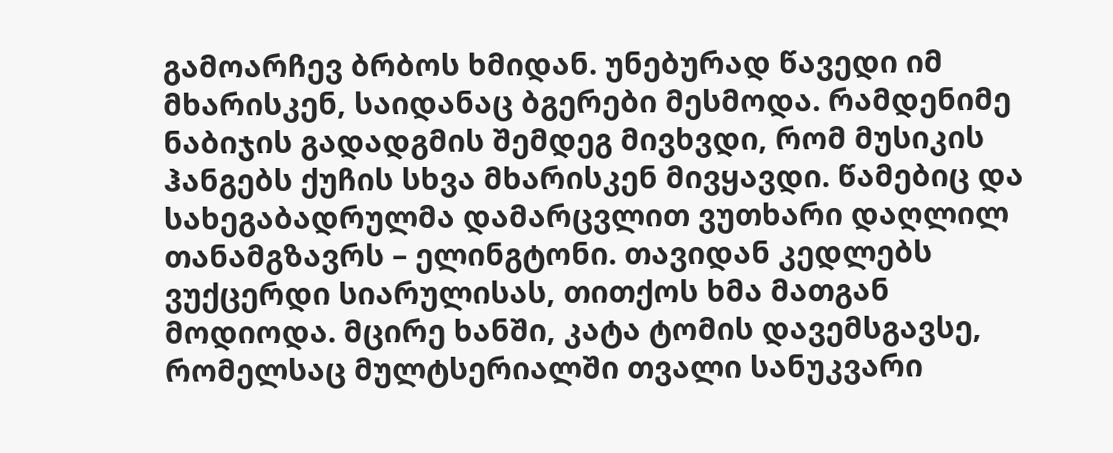გამოარჩევ ბრბოს ხმიდან. უნებურად წავედი იმ მხარისკენ, საიდანაც ბგერები მესმოდა. რამდენიმე ნაბიჯის გადადგმის შემდეგ მივხვდი, რომ მუსიკის ჰანგებს ქუჩის სხვა მხარისკენ მივყავდი. წამებიც და სახეგაბადრულმა დამარცვლით ვუთხარი დაღლილ თანამგზავრს – ელინგტონი. თავიდან კედლებს ვუქცერდი სიარულისას, თითქოს ხმა მათგან მოდიოდა. მცირე ხანში, კატა ტომის დავემსგავსე, რომელსაც მულტსერიალში თვალი სანუკვარი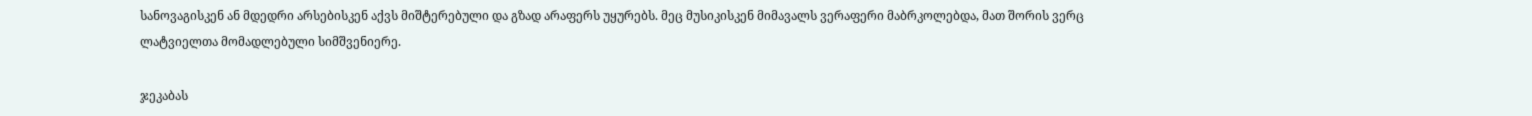სანოვაგისკენ ან მდედრი არსებისკენ აქვს მიშტერებული და გზად არაფერს უყურებს. მეც მუსიკისკენ მიმავალს ვერაფერი მაბრკოლებდა, მათ შორის ვერც ლატვიელთა მომადლებული სიმშვენიერე.

ჯეკაბას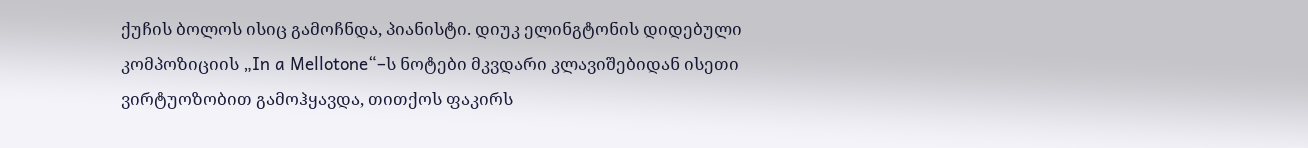ქუჩის ბოლოს ისიც გამოჩნდა, პიანისტი. დიუკ ელინგტონის დიდებული კომპოზიციის „In a Mellotone“–ს ნოტები მკვდარი კლავიშებიდან ისეთი ვირტუოზობით გამოჰყავდა, თითქოს ფაკირს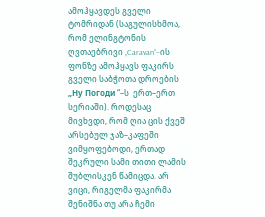ამოჰყავდეს გველი ტომრიდან (საგულისხმოა, რომ ელინგტონის ღვთაებრივი „Caravan“–ის ფონზე ამოჰყავს ფაკირს გველი საბჭოთა დროების  „Ну Погоди “–ს  ერთ–ერთ სერიაში). როდესაც მივხვდი, რომ ღია ცის ქვეშ არსებულ ჯაზ–კაფეში ვიმყოფებოდი, ერთად შეკრული სამი თითი ლამის შუბლისკენ წამიცდა. არ ვიცი, რიგელმა ფაკირმა შენიშნა თუ არა ჩემი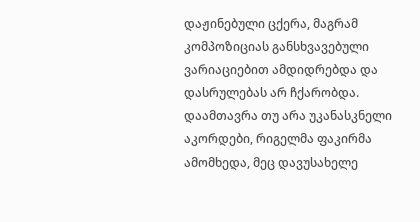დაჟინებული ცქერა, მაგრამ კომპოზიციას განსხვავებული ვარიაციებით ამდიდრებდა და დასრულებას არ ჩქარობდა. დაამთავრა თუ არა უკანასკნელი აკორდები, რიგელმა ფაკირმა ამომხედა, მეც დავუსახელე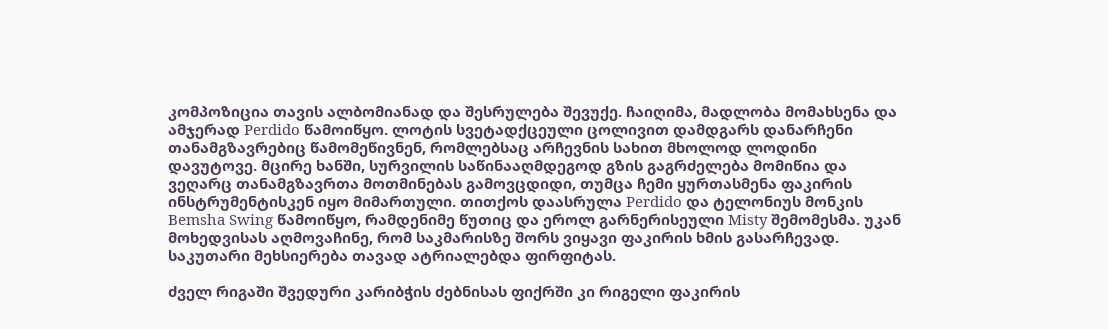კომპოზიცია თავის ალბომიანად და შესრულება შევუქე. ჩაიღიმა, მადლობა მომახსენა და ამჯერად Perdido წამოიწყო. ლოტის სვეტადქცეული ცოლივით დამდგარს დანარჩენი თანამგზავრებიც წამომეწივნენ, რომლებსაც არჩევნის სახით მხოლოდ ლოდინი დავუტოვე. მცირე ხანში, სურვილის საწინააღმდეგოდ გზის გაგრძელება მომიწია და ვეღარც თანამგზავრთა მოთმინებას გამოვცდიდი, თუმცა ჩემი ყურთასმენა ფაკირის ინსტრუმენტისკენ იყო მიმართული. თითქოს დაასრულა Perdido და ტელონიუს მონკის Bemsha Swing წამოიწყო, რამდენიმე წუთიც და ეროლ გარნერისეული Misty შემომესმა. უკან მოხედვისას აღმოვაჩინე, რომ საკმარისზე შორს ვიყავი ფაკირის ხმის გასარჩევად. საკუთარი მეხსიერება თავად ატრიალებდა ფირფიტას.

ძველ რიგაში შვედური კარიბჭის ძებნისას ფიქრში კი რიგელი ფაკირის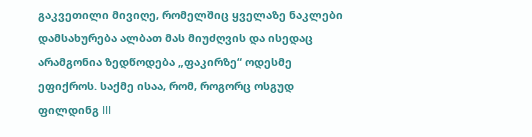გაკვეთილი მივიღე, რომელშიც ყველაზე ნაკლები დამსახურება ალბათ მას მიუძღვის და ისედაც არამგონია ზედწოდება „ფაკირზე“ ოდესმე ეფიქროს. საქმე ისაა, რომ, როგორც ოსგუდ ფილდინგ III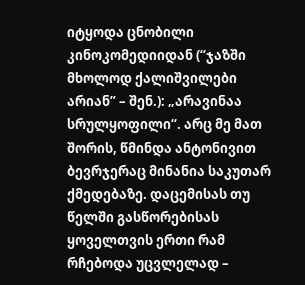იტყოდა ცნობილი კინოკომედიიდან (“ჯაზში მხოლოდ ქალიშვილები არიან” – შენ.): „არავინაა სრულყოფილი“. არც მე მათ შორის, წმინდა ანტონივით ბევრჯერაც მინანია საკუთარ ქმედებაზე. დაცემისას თუ წელში გასწორებისას ყოველთვის ერთი რამ რჩებოდა უცვლელად –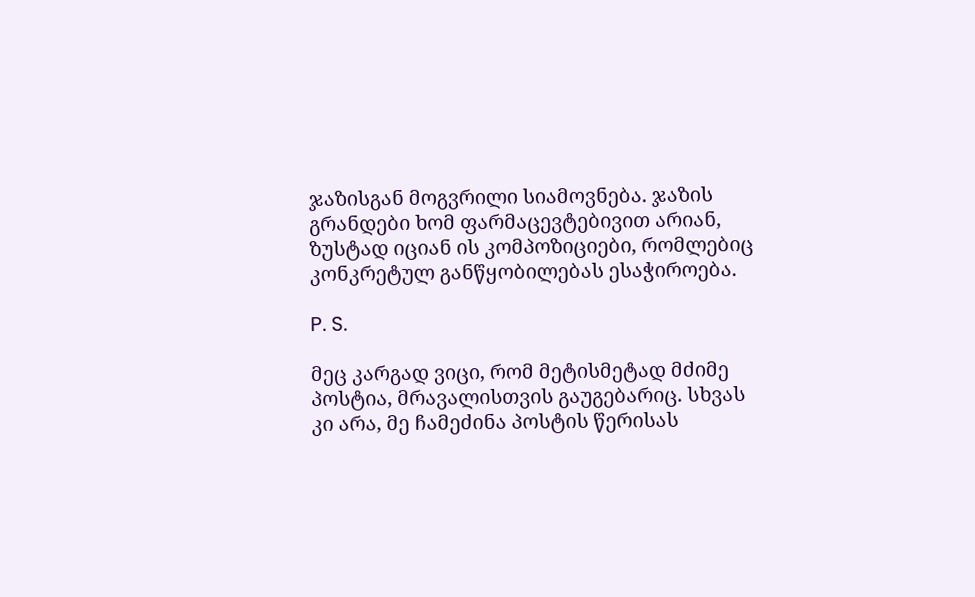ჯაზისგან მოგვრილი სიამოვნება. ჯაზის გრანდები ხომ ფარმაცევტებივით არიან, ზუსტად იციან ის კომპოზიციები, რომლებიც კონკრეტულ განწყობილებას ესაჭიროება.

P. S.

მეც კარგად ვიცი, რომ მეტისმეტად მძიმე პოსტია, მრავალისთვის გაუგებარიც. სხვას კი არა, მე ჩამეძინა პოსტის წერისას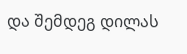და შემდეგ დილას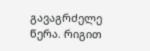გავაგრძელე წერა. რიგით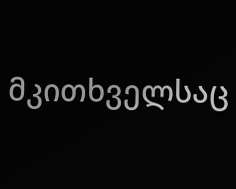მკითხველსაც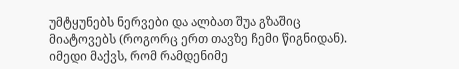უმტყუნებს ნერვები და ალბათ შუა გზაშიც მიატოვებს (როგორც ერთ თავზე ჩემი წიგნიდან). იმედი მაქვს, რომ რამდენიმე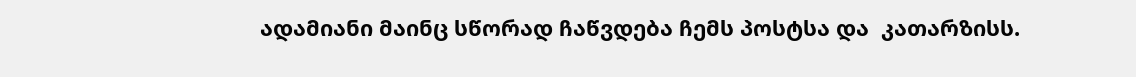ადამიანი მაინც სწორად ჩაწვდება ჩემს პოსტსა და  კათარზისს.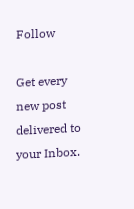Follow

Get every new post delivered to your Inbox.